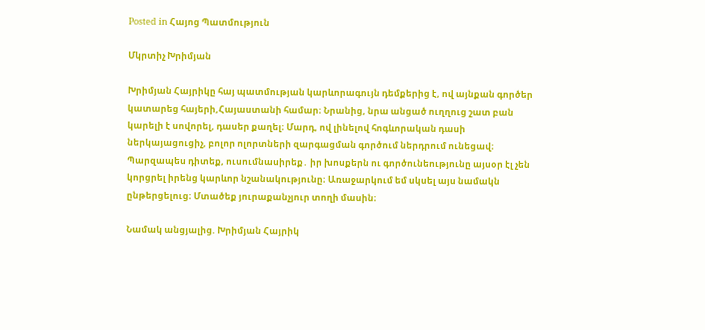Posted in Հայոց Պատմություն

Մկրտիչ Խրիմյան

Խրիմյան Հայրիկը հայ պատմության կարևորագույն դեմքերից է, ով այնքան գործեր կատարեց հայերի,Հայաստանի համար։ Նրանից, նրա անցած ուղղուց շատ բան կարելի է սովորել, դասեր քաղել։ Մարդ, ով լինելով հոգևորական դասի ներկայացուցիչ, բոլոր ոլորտների զարգացման գործում ներդրում ունեցավ։ Պարզապես դիտեք, ուսումնասիրեք․ իր խոսքերն ու գործունեությունը այսօր էլ չեն կորցրել իրենց կարևոր նշանակությունը։ Առաջարկում եմ սկսել այս նամակն ընթերցելուց։ Մտածեք յուրաքանչյուր տողի մասին։

Նամակ անցյալից. Խրիմյան Հայրիկ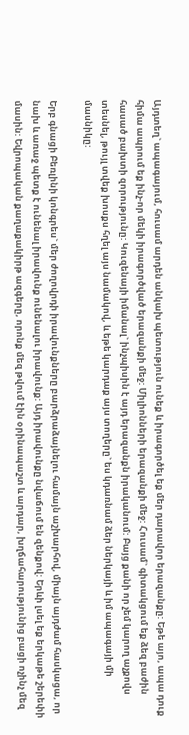Այդտեղ` ապագայում, հուսամ արդեն անկախ պետություն ունեք և իրագործել եք մեր դարավոր երազանքը: Եթե այո, ապա դուք հիմա ապրում եք ինչ-որ մեկի իրագործված երազանքի մեջ: Միլիոնների երազանքի մեջ: Հուսամ` գիտակցում եք ձեզ բաժին հասած բախտի զորությունը: Կուզենայի իմանալ` ինչպիսին է այդ երազանքն իրականում: Բայց քանի որ չեմ կարող աչքովս տեսնել, թույլ տվեք խոսքս հղել այս նամակով, և եթե կարդաք այս տողերը` ես կդառնամ ձեր ներկայի և իմ ապագայի մի մասնիկը:

Երբ գնացի Բեռլինի կոնգրես` մեր ժողովրդի իրավունքները բարձրաձայնելու համայն աշխարհով, միայն այդժամ հասկացա, որ նախ և առաջ պետք է ունենալ իրավունք ունենալու իրավունք: Այդ իրավունքը նվաճում են զենքով: Երևի լսել եք երկաթե շերեփի մասին: Եվրոպական քաղաքակիրթ ազգերը, որոնք մեզ թվում էին օրինապաշտ և արդար, խղճահարությունից բացի ոչինչ մեզ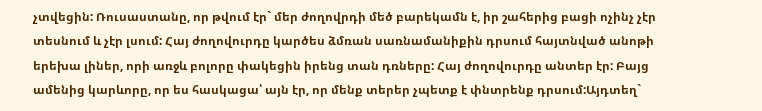չտվեցին: Ռուսաստանը, որ թվում էր` մեր ժողովրդի մեծ բարեկամն է, իր շահերից բացի ոչինչ չէր տեսնում և չէր լսում: Հայ ժողովուրդը կարծես ձմռան սառնամանիքին դրսում հայտնված անոթի երեխա լիներ, որի առջև բոլորը փակեցին իրենց տան դռները: Հայ ժողովուրդը անտեր էր: Բայց ամենից կարևորը, որ ես հասկացա՝ այն էր, որ մենք տերեր չպետք է փնտրենք դրսում:Այդտեղ`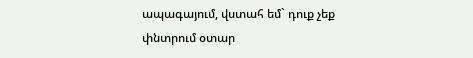ապագայում, վստահ եմ` դուք չեք փնտրում օտար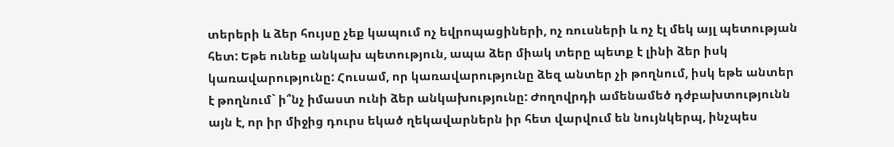տերերի և ձեր հույսը չեք կապում ոչ եվրոպացիների, ոչ ռուսների և ոչ էլ մեկ այլ պետության հետ: Եթե ունեք անկախ պետություն, ապա ձեր միակ տերը պետք է լինի ձեր իսկ կառավարությունը: Հուսամ, որ կառավարությունը ձեզ անտեր չի թողնում, իսկ եթե անտեր է թողնում` ի՞նչ իմաստ ունի ձեր անկախությունը: Ժողովրդի ամենամեծ դժբախտությունն այն է, որ իր միջից դուրս եկած ղեկավարներն իր հետ վարվում են նույնկերպ, ինչպես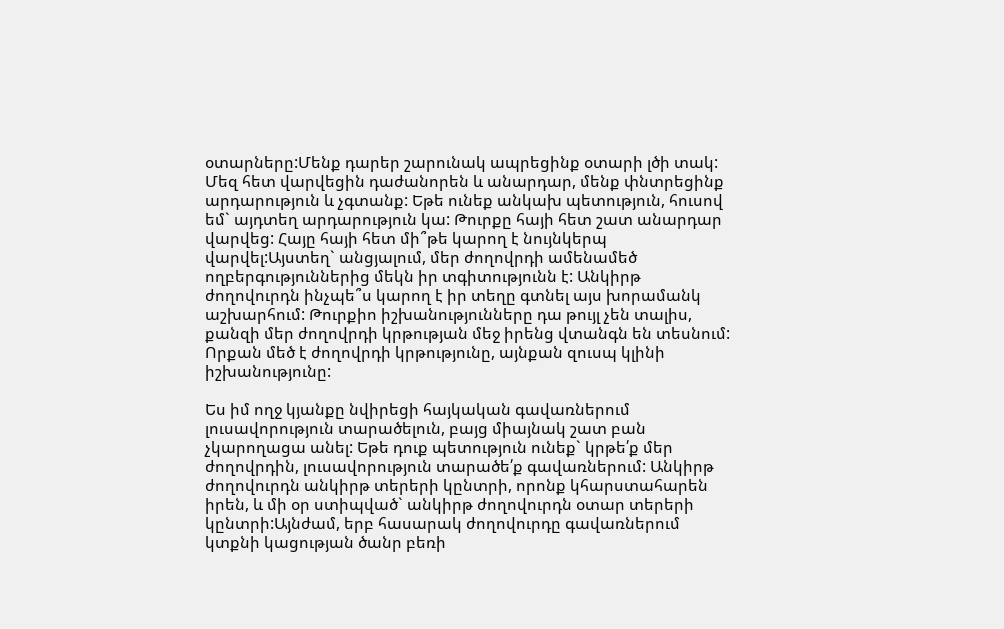օտարները:Մենք դարեր շարունակ ապրեցինք օտարի լծի տակ: Մեզ հետ վարվեցին դաժանորեն և անարդար, մենք փնտրեցինք արդարություն և չգտանք: Եթե ունեք անկախ պետություն, հուսով եմ` այդտեղ արդարություն կա: Թուրքը հայի հետ շատ անարդար վարվեց: Հայը հայի հետ մի՞թե կարող է նույնկերպ վարվել:Այստեղ` անցյալում, մեր ժողովրդի ամենամեծ ողբերգություններից մեկն իր տգիտությունն է: Անկիրթ ժողովուրդն ինչպե՞ս կարող է իր տեղը գտնել այս խորամանկ աշխարհում: Թուրքիո իշխանությունները դա թույլ չեն տալիս, քանզի մեր ժողովրդի կրթության մեջ իրենց վտանգն են տեսնում: Որքան մեծ է ժողովրդի կրթությունը, այնքան զուսպ կլինի իշխանությունը:

Ես իմ ողջ կյանքը նվիրեցի հայկական գավառներում լուսավորություն տարածելուն, բայց միայնակ շատ բան չկարողացա անել: Եթե դուք պետություն ունեք` կրթե՛ք մեր ժողովրդին, լուսավորություն տարածե՛ք գավառներում: Անկիրթ ժողովուրդն անկիրթ տերերի կընտրի, որոնք կհարստահարեն իրեն, և մի օր ստիպված` անկիրթ ժողովուրդն օտար տերերի կընտրի:Այնժամ, երբ հասարակ ժողովուրդը գավառներում կտքնի կացության ծանր բեռի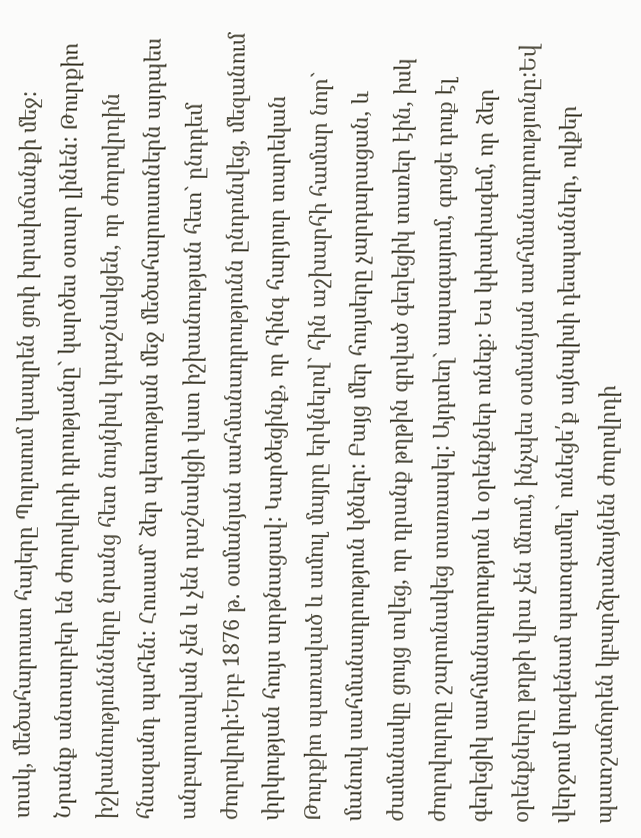տակ, մեծահարուստ հայերը Պոլոսում կապրեն ցոփ խրախճանքի մեջ: Նրանք անտարբեր են ժողովրդի դրությանը` կարծես օտար լինեն: Թուրքիո իշխանություննները նրանց հետ նույնիսկ կդաշնակցեն, որ ժողովրդին հնազանդ պահեն: Հուսամ` ձեր պետության մեջ մեծահարուստներն այդպես անբարտավան չեն և չեն դաշնակցի վատ իշխանության հետ` ընդդեմ ժողովրդի:Երբ 1876 թ. օսմանյան սահմանադրությունն ընդունվեց, մեզանում փրկության հույս արթնացավ: Կարծեցինք, որ հինգ հարյուր տարեկան Թուրքիո պառաված և ամուլ մայրը երկնելով` հին աշխարհի համար նոր` մանուկ սահմանադրություն կծներ: Բայց մեր հույսերը չարդարացան, և ժամանակը ցույց տվեց, որ դրանք թղթին գրված գեղեցիկ տառեր էին, իսկ ժողովուրդը շարունակեց տառապել: Այդտեղ` ապագայում, գուցե դուք էլ գեղեցիկ սահմանադրություն և օրենքներ ունեք: Ես կփափագեմ, որ ձեր օրենքները թղթի վրա չեն մնում, ինչպես օսմանյան սահմանադրությունը:Եվ վերջում կուզենամ պատգամել` ունեցե՛ք այնպիսի դեսպաններ, ովքեր պատշաճորեն կբարձրաձայնեն ժողովրդի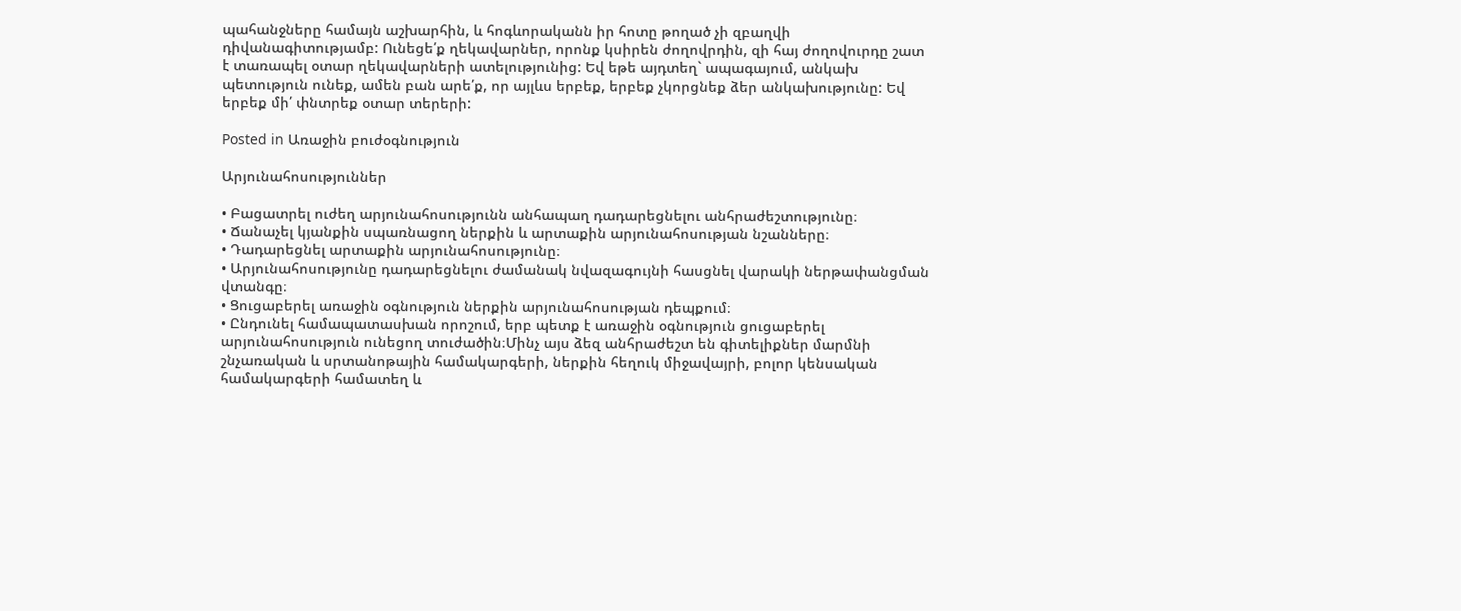պահանջները համայն աշխարհին, և հոգևորականն իր հոտը թողած չի զբաղվի դիվանագիտությամբ: Ունեցե՛ք ղեկավարներ, որոնք կսիրեն ժողովրդին, զի հայ ժողովուրդը շատ է տառապել օտար ղեկավարների ատելությունից: Եվ եթե այդտեղ` ապագայում, անկախ պետություն ունեք, ամեն բան արե՛ք, որ այլևս երբեք, երբեք չկորցնեք ձեր անկախությունը: Եվ երբեք մի՛ փնտրեք օտար տերերի:

Posted in Առաջին բուժօգնություն

Արյունահոսություններ

• Բացատրել ուժեղ արյունահոսությունն անհապաղ դադարեցնելու անհրաժեշտությունը։
• Ճանաչել կյանքին սպառնացող ներքին և արտաքին արյունահոսության նշանները։
• Դադարեցնել արտաքին արյունահոսությունը։
• Արյունահոսությունը դադարեցնելու ժամանակ նվազագույնի հասցնել վարակի ներթափանցման վտանգը։
• Ցուցաբերել առաջին օգնություն ներքին արյունահոսության դեպքում։
• Ընդունել համապատասխան որոշում, երբ պետք է առաջին օգնություն ցուցաբերել արյունահոսություն ունեցող տուժածին։Մինչ այս ձեզ անհրաժեշտ են գիտելիքներ մարմնի շնչառական և սրտանոթային համակարգերի, ներքին հեղուկ միջավայրի, բոլոր կենսական համակարգերի համատեղ և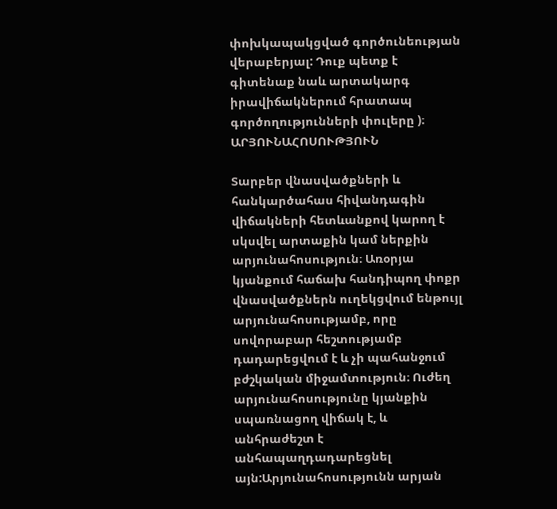փոխկապակցված գործունեության վերաբերյալ: Դուք պետք է գիտենաք նաև արտակարգ իրավիճակներում հրատապ գործողությունների փուլերը )։ ԱՐՅՈՒՆԱՀՈՍՈՒԹՅՈՒՆ

Տարբեր վնասվածքների և հանկարծահաս հիվանդագին վիճակների հետևանքով կարող է սկսվել արտաքին կամ ներքին արյունահոսություն։ Առօրյա կյանքում հաճախ հանդիպող փոքր վնասվածքներն ուղեկցվում ենթույլ արյունահոսությամբ, որը սովորաբար հեշտությամբ դադարեցվում է և չի պահանջում բժշկական միջամտություն։ Ուժեղ արյունահոսությունը կյանքին սպառնացող վիճակ է, և անհրաժեշտ է անհապաղդադարեցնել այն:Արյունահոսությունն արյան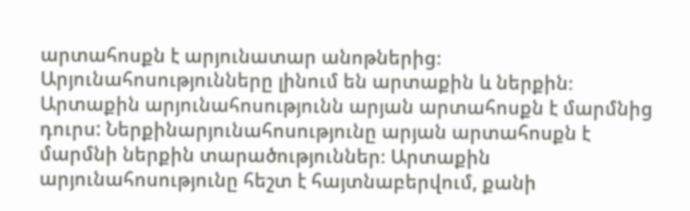արտահոսքն է արյունատար անոթներից։ Արյունահոսությունները լինում են արտաքին և ներքին։ Արտաքին արյունահոսությունն արյան արտահոսքն է մարմնից դուրս: Ներքինարյունահոսությունը արյան արտահոսքն է մարմնի ներքին տարածություններ։ Արտաքին արյունահոսությունը հեշտ է հայտնաբերվում, քանի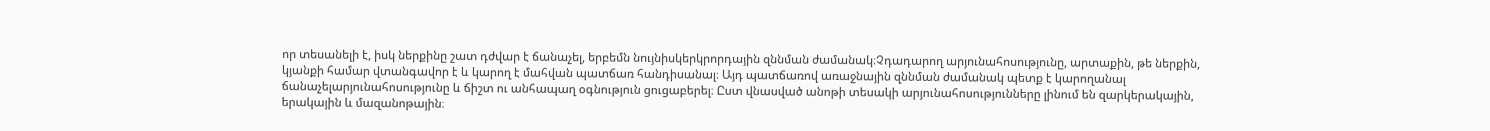որ տեսանելի է, իսկ ներքինը շատ դժվար է ճանաչել, երբեմն նույնիսկերկրորդային զննման ժամանակ։Չդադարող արյունահոսությունը, արտաքին, թե ներքին, կյանքի համար վտանգավոր է և կարող է մահվան պատճառ հանդիսանալ։ Այդ պատճառով առաջնային զննման ժամանակ պետք է կարողանալ ճանաչելարյունահոսությունը և ճիշտ ու անհապաղ օգնություն ցուցաբերել։ Ըստ վնասված անոթի տեսակի արյունահոսությունները լինում են զարկերակային, երակային և մազանոթային։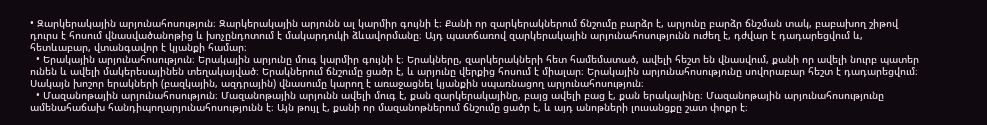• Զարկերակային արյունահոսություն։ Զարկերակային արյունն ալ կարմիր գույնի է։ Քանի որ զարկերակներում ճնշումը բարձր է, արյունը բարձր ճնշման տակ, բաբախող շիթով դուրս է հոսում վնասվածանոթից և խոչընդոտում է մակարդուկի ձևավորմանը։ Այդ պատճառով զարկերակային արյունահոսությունն ուժեղ է, դժվար է դադարեցվում և, հետևաբար, վտանգավոր է կյանքի համար։
  • Երակային արյունահոսություն։ Երակային արյունը մուգ կարմիր գույնի է։ Երակները, զարկերակների հետ համեմատած, ավելի հեշտ են վնասվում, քանի որ ավելի նուրբ պատեր ունեն և ավելի մակերեսայինեն տեղակայված։ Երակներում ճնշումը ցածր է, և արյունը վերքից հոսում է միալար։ Երակային արյունահոսությունը սովորաբար հեշտ է դադարեցվում։ Սակայն խոշոր երակների (բազկային, ազդրային) վնասումը կարող է առաջացնել կյանքին սպառնացող արյունահոսություն։
  • Մազանոթային արյունահոսություն։ Մազանոթային արյունն ավելի մուգ է, քան զարկերակայինը, բայց ավելի բաց է, քան երակայինը։ Մազանոթային արյունահոսությունը ամենահաճախ հանդիպողարյունահոսությունն է։ Այն թույլ է, քանի որ մազանոթներում ճնշումը ցածր է, և այդ անոթների լուսանցքը շատ փոքր է։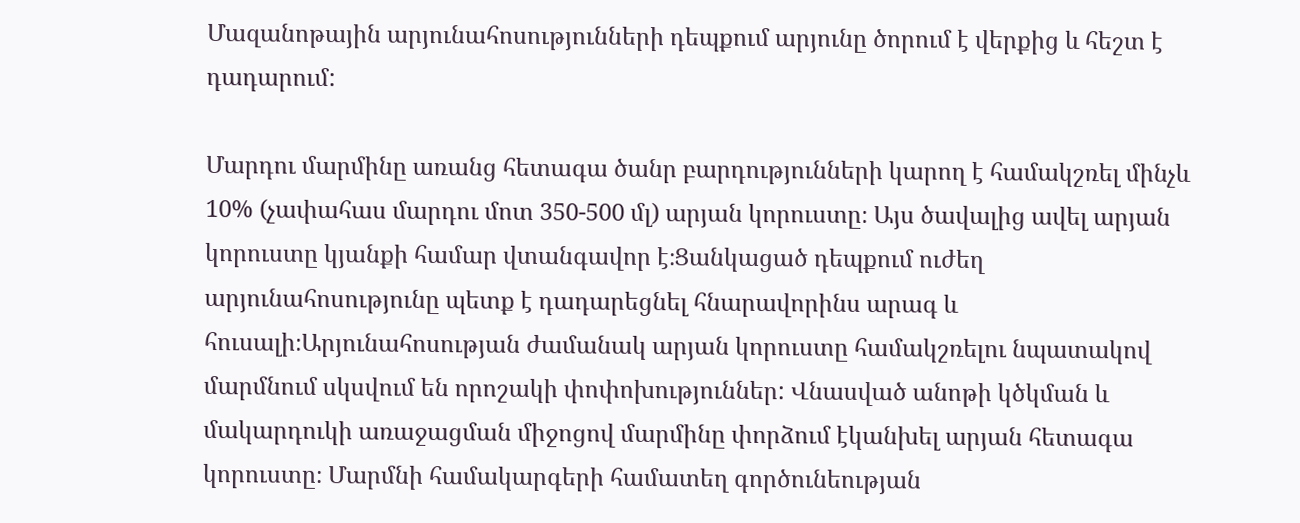Մազանոթային արյունահոսությունների դեպքում արյունը ծորում է վերքից և հեշտ է դադարում:

Մարդու մարմինը առանց հետագա ծանր բարդությունների կարող է համակշռել մինչև 10% (չափահաս մարդու մոտ 350-500 մլ) արյան կորուստը։ Այս ծավալից ավել արյան կորուստը կյանքի համար վտանգավոր է։Ցանկացած դեպքում ուժեղ արյունահոսությունը պետք է դադարեցնել հնարավորինս արագ և հուսալի։Արյունահոսության ժամանակ արյան կորուստը համակշռելու նպատակով մարմնում սկսվում են որոշակի փոփոխություններ: Վնասված անոթի կծկման և մակարդուկի առաջացման միջոցով մարմինը փորձում էկանխել արյան հետագա կորուստը։ Մարմնի համակարգերի համատեղ գործունեության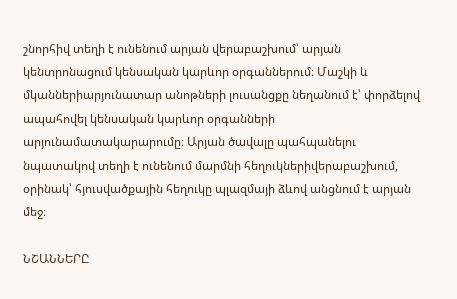շնորհիվ տեղի է ունենում արյան վերաբաշխում՝ արյան կենտրոնացում կենսական կարևոր օրգաններում։ Մաշկի և մկաններիարյունատար անոթների լուսանցքը նեղանում է՝ փորձելով ապահովել կենսական կարևոր օրգանների արյունամատակարարումը։ Արյան ծավալը պահպանելու նպատակով տեղի է ունենում մարմնի հեղուկներիվերաբաշխում, օրինակ՝ հյուսվածքային հեղուկը պլազմայի ձևով անցնում է արյան մեջ։

ՆՇԱՆՆԵՐԸ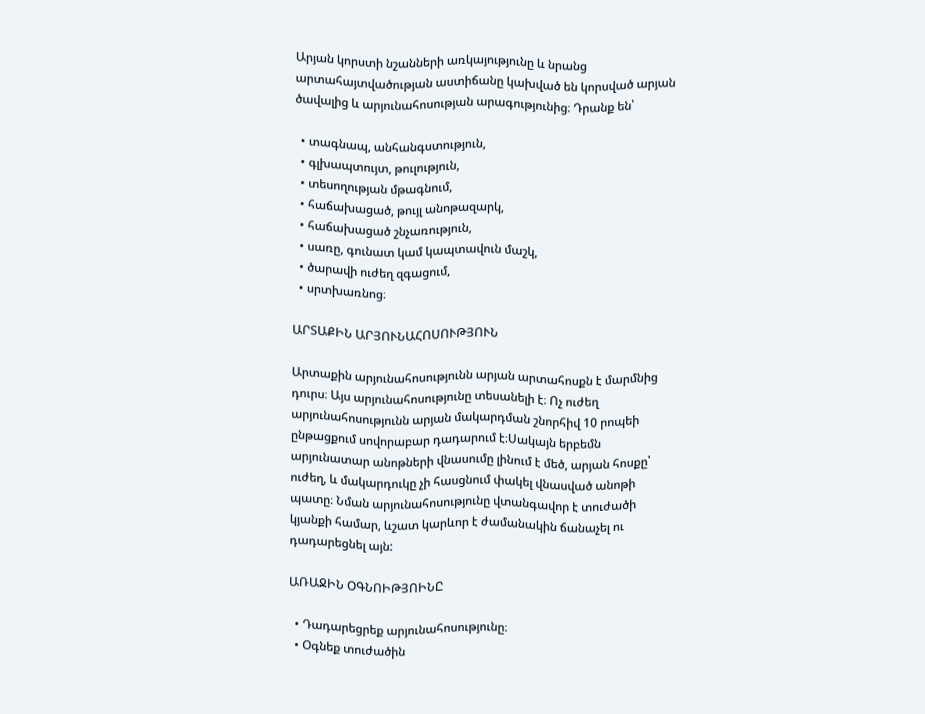Արյան կորստի նշանների առկայությունը և նրանց արտահայտվածության աստիճանը կախված են կորսված արյան ծավալից և արյունահոսության արագությունից։ Դրանք են՝

  • տագնապ, անհանգստություն,
  • գլխապտույտ, թուլություն,
  • տեսողության մթագնում,
  • հաճախացած, թույլ անոթազարկ,
  • հաճախացած շնչառություն,
  • սառը, գունատ կամ կապտավուն մաշկ,
  • ծարավի ուժեղ զգացում,
  • սրտխառնոց։

ԱՐՏԱՔԻՆ ԱՐՅՈՒՆԱՀՈՍՈՒԹՅՈՒՆ

Արտաքին արյունահոսությունն արյան արտահոսքն է մարմնից դուրս։ Այս արյունահոսությունը տեսանելի է։ Ոչ ուժեղ արյունահոսությունն արյան մակարդման շնորհիվ 10 րոպեի ընթացքում սովորաբար դադարում է։Սակայն երբեմն արյունատար անոթների վնասումը լինում է մեծ, արյան հոսքը՝ ուժեղ, և մակարդուկը չի հասցնում փակել վնասված անոթի պատը։ Նման արյունահոսությունը վտանգավոր է տուժածի կյանքի համար, ևշատ կարևոր է ժամանակին ճանաչել ու դադարեցնել այն:

ԱՌԱՋԻՆ ՕԳՆՈԻԹՅՈԻՆԸ

  • Դադարեցրեք արյունահոսությունը։
  • Օգնեք տուժածին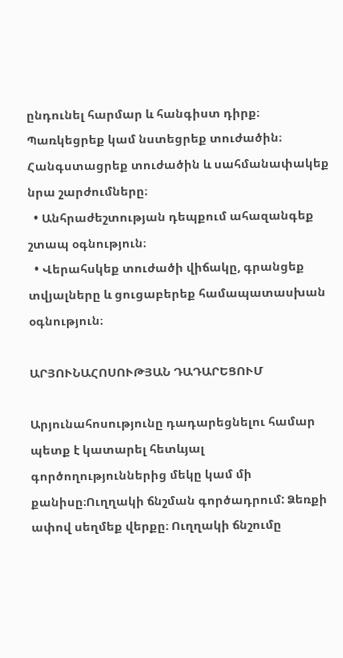ընդունել հարմար և հանգիստ դիրք։ Պառկեցրեք կամ նստեցրեք տուժածին։ Հանգստացրեք տուժածին և սահմանափակեք նրա շարժումները։
  • Անհրաժեշտության դեպքում ահազանգեք շտապ օգնություն։
  • Վերահսկեք տուժածի վիճակը, գրանցեք տվյալները և ցուցաբերեք համապատասխան օգնություն։

ԱՐՅՈՒՆԱՀՈՍՈՒԹՅԱՆ ԴԱԴԱՐԵՑՈՒՄ

Արյունահոսությունը դադարեցնելու համար պետք է կատարել հետևյալ գործողություններից մեկը կամ մի քանիսը։Ուղղակի ճնշման գործադրում: Ձեռքի ափով սեղմեք վերքը։ Ուղղակի ճնշումը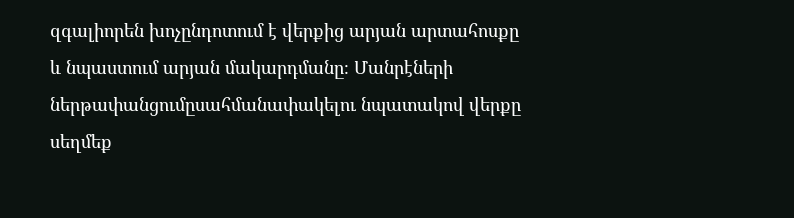զգալիորեն խոչընդոտում է վերքից արյան արտահոսքը և նպաստում արյան մակարդմանը։ Մանրէների ներթափանցումըսահմանափակելու նպատակով վերքը սեղմեք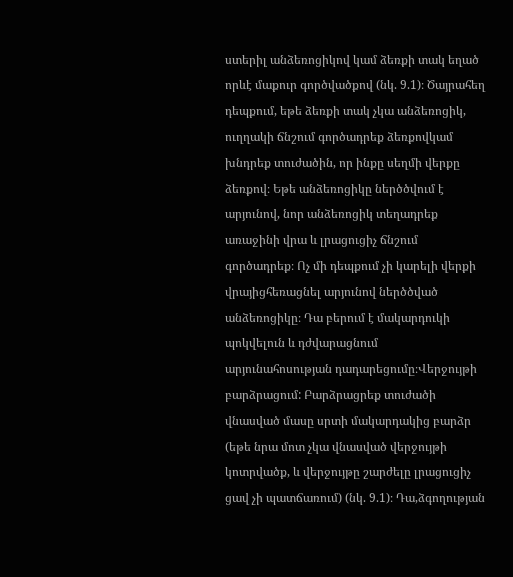ստերիլ անձեռոցիկով կամ ձեռքի տակ եղած որևէ մաքուր գործվածքով (նկ. 9.1)։ Ծայրահեղ դեպքում, եթե ձեռքի տակ չկա անձեռոցիկ, ուղղակի ճնշում գործադրեք ձեռքովկամ խնդրեք տուժածին, որ ինքը սեղմի վերքը ձեռքով։ Եթե անձեռոցիկը ներծծվում է արյունով, նոր անձեռոցիկ տեղադրեք առաջինի վրա և լրացուցիչ ճնշում գործադրեք։ Ոչ մի դեպքում չի կարելի վերքի վրայիցհեռացնել արյունով ներծծված անձեռոցիկը։ Դա բերում է մակարդուկի պոկվելուն և դժվարացնում արյունահոսության դադարեցումը։Վերջույթի բարձրացում: Բարձրացրեք տուժածի վնասված մասը սրտի մակարդակից բարձր (եթե նրա մոտ չկա վնասված վերջույթի կոտրվածք, և վերջույթը շարժելը լրացուցիչ ցավ չի պատճառում) (նկ. 9.1)։ Դա,ձգողության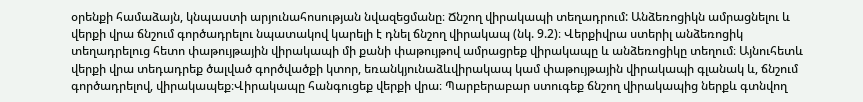օրենքի համաձայն, կնպաստի արյունահոսության նվազեցմանը։ Ճնշող վիրակապի տեղադրում: Անձեռոցիկն ամրացնելու և վերքի վրա ճնշում գործադրելու նպատակով կարելի է դնել ճնշող վիրակապ (նկ. 9.2)։ Վերքիվրա ստերիլ անձեռոցիկ տեղադրելուց հետո փաթույթային վիրակապի մի քանի փաթույթով ամրացրեք վիրակապը և անձեռոցիկը տեղում։ Այնուհետև վերքի վրա տեդադրեք ծալված գործվածքի կտոր, եռանկյունաձևվիրակապ կամ փաթույթային վիրակապի գլանակ և, ճնշում գործադրելով, վիրակապեք։Վիրակապը հանգուցեք վերքի վրա։ Պարբերաբար ստուգեք ճնշող վիրակապից ներքև գտնվող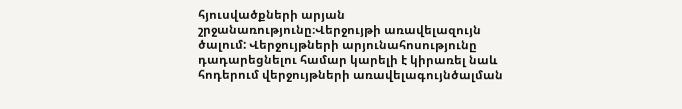հյուսվածքների արյան շրջանառությունը։Վերջույթի առավելազույն ծալում: Վերջույթների արյունահոսությունը դադարեցնելու համար կարելի է կիրառել նաև հոդերում վերջույթների առավելագույնծալման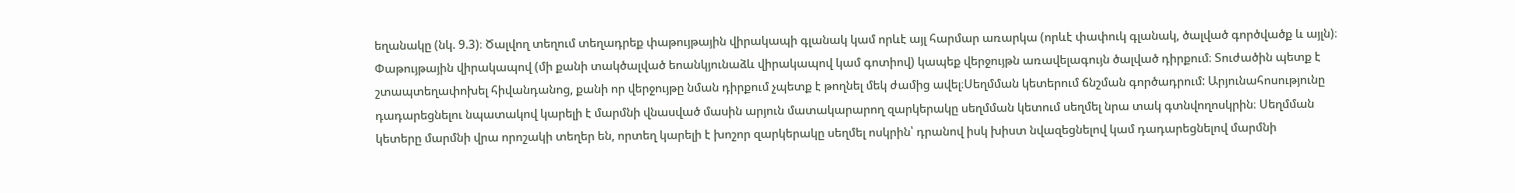եղանակը (նկ. 9.3)։ Ծալվող տեղում տեղադրեք փաթույթային վիրակապի գլանակ կամ որևէ այլ հարմար առարկա (որևէ փափուկ գլանակ, ծալված գործվածք և այլն)։ Փաթույթային վիրակապով (մի քանի տակծալված եոանկյունաձև վիրակապով կամ գոտիով) կապեք վերջույթն առավելագույն ծալված դիրքում։ Տուժածին պետք է շտապտեղափոխել հիվանդանոց, քանի որ վերջույթը նման դիրքում չպետք է թողնել մեկ ժամից ավել։Սեղմման կետերում ճնշման գործադրում: Արյունահոսությունը դադարեցնելու նպատակով կարելի է մարմնի վնասված մասին արյուն մատակարարող զարկերակը սեղմման կետում սեղմել նրա տակ գտնվողոսկրին։ Սեղմման կետերը մարմնի վրա որոշակի տեղեր են, որտեղ կարելի է խոշոր զարկերակը սեղմել ոսկրին՝ դրանով իսկ խիստ նվազեցնելով կամ դադարեցնելով մարմնի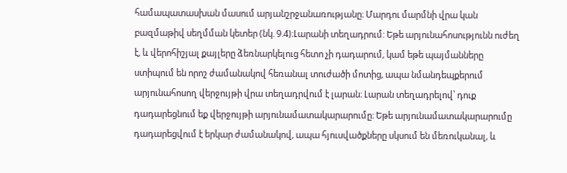համապատասխան մասում արյանշրջանառությանը։ Մարդու մարմնի վրա կան բազմաթիվ սեղմման կետեր (նկ. 9.4)։Լարանի տեղադրում: Եթե արյունահոսությունն ուժեղ է, և վերոհիշյալ քայլերը ձեռնարկելուց հետո չի դադարում, կամ եթե պայմանները ստիպում են որոշ ժամանակով հեռանալ տուժածի մոտից, ապա նմանդեպքերում արյունահոսող վերջույթի վրա տեղադրվում է լարան։ Լարան տեղադրելով՝ դուք դադարեցնում եք վերջույթի արյունամատակարարումը։ Եթե արյունամատակարարումը դադարեցվում է երկար ժամանակով, ապա հյուսվածքները սկսում են մեռուկանալ, և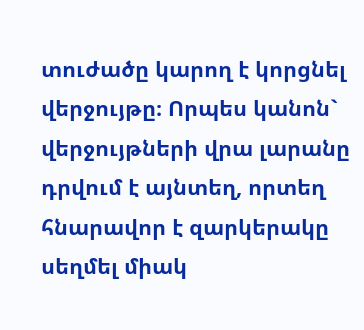տուժածը կարող է կորցնել վերջույթը։ Որպես կանոն`   վերջույթների վրա լարանը դրվում է այնտեղ, որտեղ հնարավոր է զարկերակը սեղմել միակ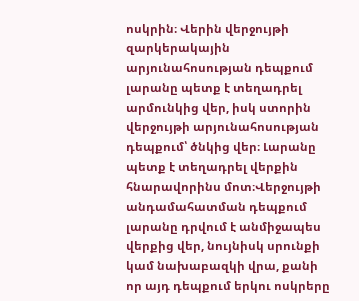ոսկրին։ Վերին վերջույթի զարկերակային արյունահոսության դեպքում լարանը պետք է տեղադրել արմունկից վեր, իսկ ստորին վերջույթի արյունահոսության դեպքում՝ ծնկից վեր։ Լարանը պետք է տեղադրել վերքին հնարավորինս մոտ։Վերջույթի անդամահատման դեպքում լարանը դրվում է անմիջապես վերքից վեր, նույնիսկ սրունքի կամ նախաբազկի վրա, քանի որ այդ դեպքում երկու ոսկրերը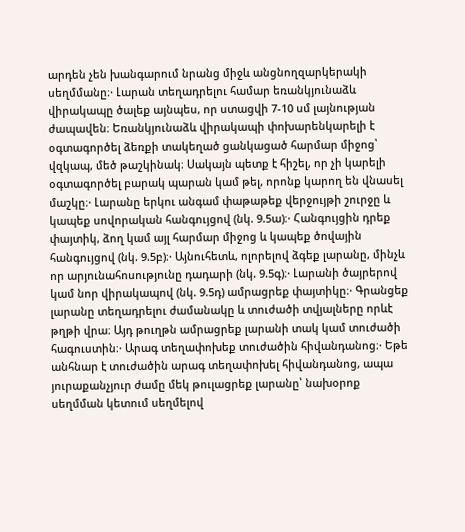արդեն չեն խանգարում նրանց միջև անցնողզարկերակի սեղմմանը։· Լարան տեղադրելու համար եռանկյունաձև վիրակապը ծալեք այնպես, որ ստացվի 7-10 սմ լայնության ժապավեն։ Եռանկյունաձև վիրակապի փոխարենկարելի է օգտագործել ձեռքի տակեղած ցանկացած հարմար միջոց՝ վզկապ, մեծ թաշկինակ։ Սակայն պետք է հիշել, որ չի կարելի օգտագործել բարակ պարան կամ թել, որոնք կարող են վնասել մաշկը։· Լարանը երկու անգամ փաթաթեք վերջույթի շուրջը և կապեք սովորական հանգույցով (նկ. 9.5ա)։· Հանգույցին դրեք փայտիկ, ձող կամ այլ հարմար միջոց և կապեք ծովային հանգույցով (նկ. 9.5բ)։· Այնուհետև, ոլորելով ձգեք լարանը, մինչև որ արյունահոսությունը դադարի (նկ. 9.5գ)։· Լարանի ծայրերով կամ նոր վիրակապով (նկ. 9.5դ) ամրացրեք փայտիկը։· Գրանցեք լարանը տեղադրելու ժամանակը և տուժածի տվյալները որևէ թղթի վրա։ Այդ թուղթն ամրացրեք լարանի տակ կամ տուժածի հագուստին։· Արագ տեղափոխեք տուժածին հիվանդանոց։· Եթե անհնար է տուժածին արագ տեղափոխել հիվանդանոց, ապա յուրաքանչյուր ժամը մեկ թուլացրեք լարանը՝ նախօրոք սեղմման կետում սեղմելով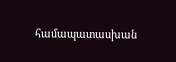համապատասխան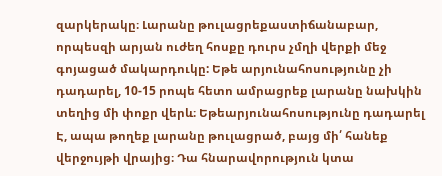զարկերակը։ Լարանը թուլացրեքաստիճանաբար, որպեսզի արյան ուժեղ հոսքը դուրս չմղի վերքի մեջ գոյացած մակարդուկը: Եթե արյունահոսությունը չի դադարել, 10-15 րոպե հետո ամրացրեք լարանը նախկին տեղից մի փոքր վերև։ Եթեարյունահոսությունը դադարել Է, ապա թողեք լարանը թուլացրած, բայց մի՛ հանեք վերջույթի վրայից։ Դա հնարավորություն կտա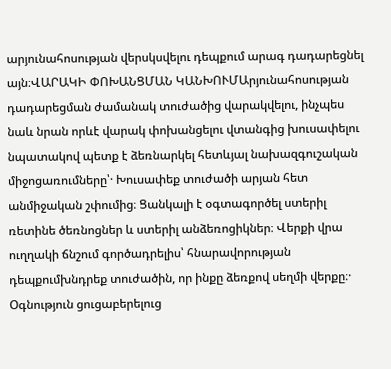արյունահոսության վերսկսվելու դեպքում արագ դադարեցնել այն։ՎԱՐԱԿԻ ՓՈԽԱՆՑՄԱՆ ԿԱՆԽՈՒՄԱրյունահոսության դադարեցման ժամանակ տուժածից վարակվելու, ինչպես նաև նրան որևէ վարակ փոխանցելու վտանգից խուսափելու նպատակով պետք է ձեռնարկել հետևյալ նախազգուշական միջոցառումները՝· Խուսափեք տուժածի արյան հետ անմիջական շփումից։ Ցանկալի է օգտագործել ստերիլ ռետինե ծեռնոցներ և ստերիլ անձեռոցիկներ։ Վերքի վրա ուղղակի ճնշում գործադրելիս՝ հնարավորության դեպքումխնդրեք տուժածին, որ ինքը ձեռքով սեղմի վերքը։· Օգնություն ցուցաբերելուց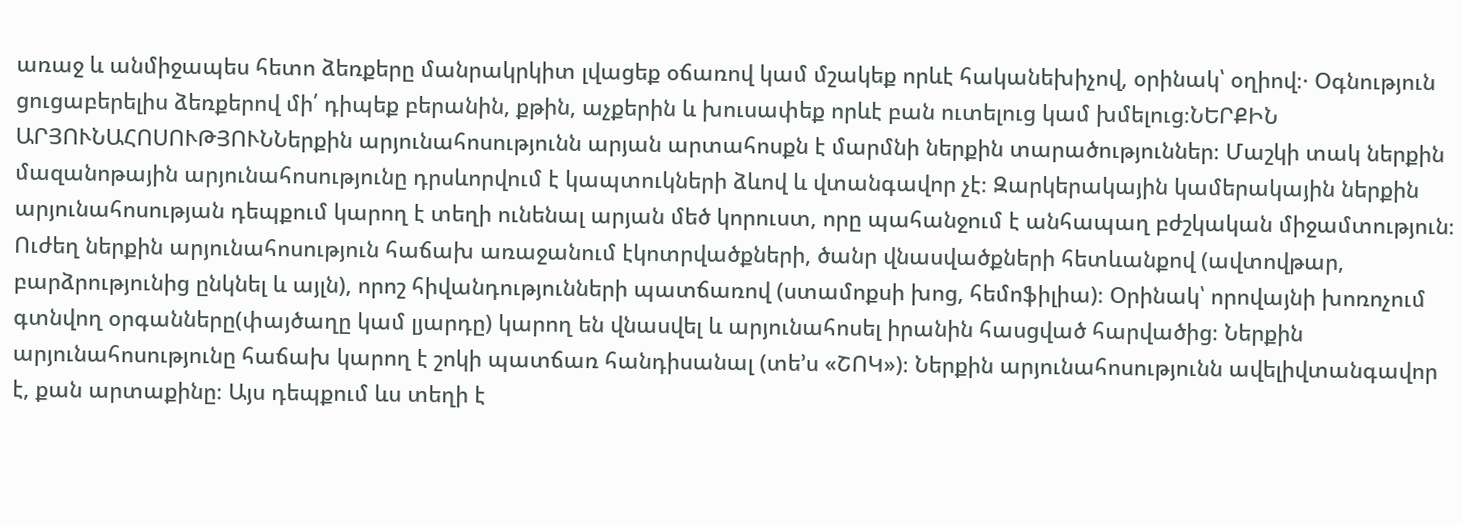առաջ և անմիջապես հետո ձեռքերը մանրակրկիտ լվացեք օճառով կամ մշակեք որևէ հականեխիչով, օրինակ՝ օղիով։· Օգնություն ցուցաբերելիս ձեռքերով մի՛ դիպեք բերանին, քթին, աչքերին և խուսափեք որևէ բան ուտելուց կամ խմելուց։ՆԵՐՔԻՆ ԱՐՅՈՒՆԱՀՈՍՈՒԹՅՈՒՆՆերքին արյունահոսությունն արյան արտահոսքն է մարմնի ներքին տարածություններ։ Մաշկի տակ ներքին մազանոթային արյունահոսությունը դրսևորվում է կապտուկների ձևով և վտանգավոր չէ։ Զարկերակային կամերակային ներքին արյունահոսության դեպքում կարող է տեղի ունենալ արյան մեծ կորուստ, որը պահանջում է անհապաղ բժշկական միջամտություն։ Ուժեղ ներքին արյունահոսություն հաճախ առաջանում էկոտրվածքների, ծանր վնասվածքների հետևանքով (ավտովթար, բարձրությունից ընկնել և այլն), որոշ հիվանդությունների պատճառով (ստամոքսի խոց, հեմոֆիլիա)։ Օրինակ՝ որովայնի խոռոչում գտնվող օրգանները(փայծաղը կամ լյարդը) կարող են վնասվել և արյունահոսել իրանին հասցված հարվածից։ Ներքին արյունահոսությունը հաճախ կարող է շոկի պատճառ հանդիսանալ (տե’ս «ՇՈԿ»)։ Ներքին արյունահոսությունն ավելիվտանգավոր է, քան արտաքինը։ Այս դեպքում ևս տեղի է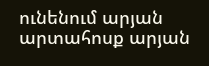ունենում արյան արտահոսք արյան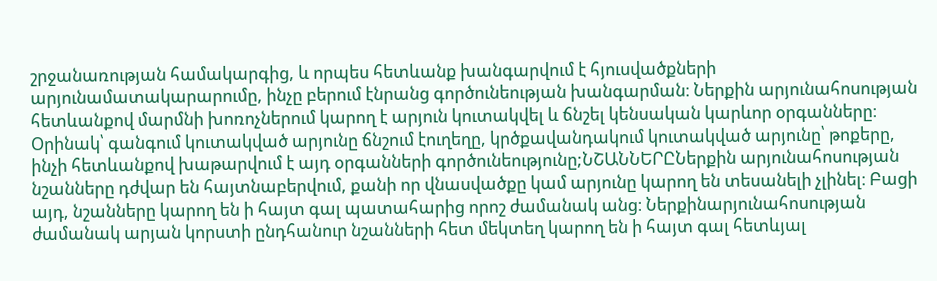շրջանառության համակարգից, և որպես հետևանք խանգարվում է հյուսվածքների արյունամատակարարումը, ինչը բերում էնրանց գործունեության խանգարման։ Ներքին արյունահոսության հետևանքով մարմնի խոռոչներում կարող է արյուն կուտակվել և ճնշել կենսական կարևոր օրգանները։ Օրինակ՝ գանգում կուտակված արյունը ճնշում էուղեղը, կրծքավանդակում կուտակված արյունը՝ թոքերը, ինչի հետևանքով խաթարվում է այդ օրգանների գործունեությունը;ՆՇԱՆՆԵՐԸՆերքին արյունահոսության նշանները դժվար են հայտնաբերվում, քանի որ վնասվածքը կամ արյունը կարող են տեսանելի չլինել։ Բացի այդ, նշանները կարող են ի հայտ գալ պատահարից որոշ ժամանակ անց։ Ներքինարյունահոսության ժամանակ արյան կորստի ընդհանուր նշանների հետ մեկտեղ կարող են ի հայտ գալ հետևյալ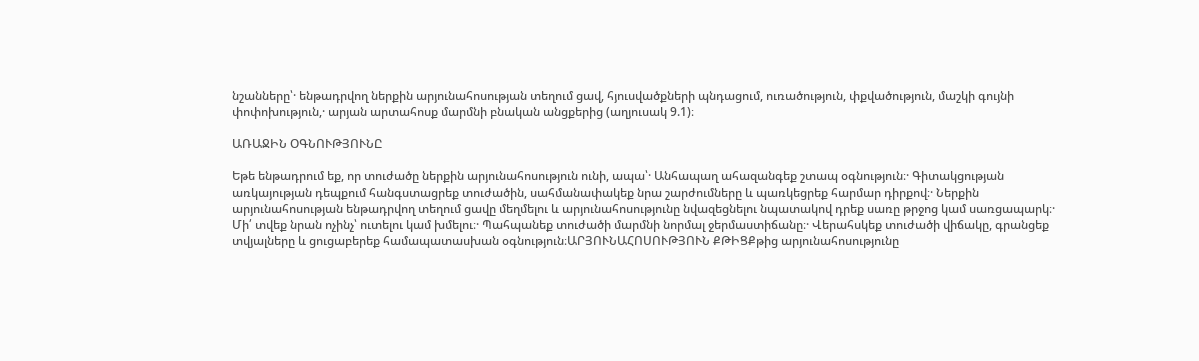նշանները՝· ենթադրվող ներքին արյունահոսության տեղում ցավ, հյուսվածքների պնդացում, ուռածություն, փքվածություն, մաշկի գույնի փոփոխություն,· արյան արտահոսք մարմնի բնական անցքերից (աղյուսակ 9.1)։

ԱՌԱՋԻՆ ՕԳՆՈՒԹՅՈՒՆԸ

Եթե ենթադրում եք, որ տուժածը ներքին արյունահոսություն ունի, ապա՝· Անհապաղ ահազանգեք շտապ օգնություն։· Գիտակցության առկայության դեպքում հանգստացրեք տուժածին, սահմանափակեք նրա շարժումները և պառկեցրեք հարմար դիրքով։· Ներքին արյունահոսության ենթադրվող տեղում ցավը մեղմելու և արյունահոսությունը նվազեցնելու նպատակով դրեք սառը թրջոց կամ սառցապարկ։· Մի՛ տվեք նրան ոչինչ՝ ուտելու կամ խմելու։· Պահպանեք տուժածի մարմնի նորմալ ջերմաստիճանը։· Վերահսկեք տուժածի վիճակը, գրանցեք տվյալները և ցուցաբերեք համապատասխան օգնություն։ԱՐՅՈՒՆԱՀՈՍՈՒԹՅՈՒՆ ՔԹԻՑՔթից արյունահոսությունը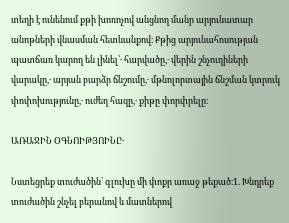տեղի է ունենում քթի խոռոչով անցնող մանր արյունատար անոթների վնասման հետևանքով։ Քթից արյունահոսության պատճառ կարող են լինել՝· հարվածը,· վերին շնչուղիների վարակը,· արյան բարձր ճնշումը,· մթնոլորտային ճնշման կտրուկ փոփոխությունը,· ուժեղ հազը,· քիթը փորփրելը։

ԱՌԱՋԻՆ ՕԳՆՈԻԹՅՈԻՆԸ·

Նստեցրեք տուժածին՝ գլուխը մի փոքր առաջ թեքած։1. Խնդրեք տուժածին շնչել բերանով և մատներով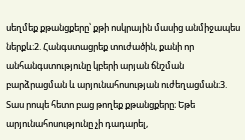սեղմեք քթանցքերը՝ քթի ոսկրային մասից անմիջապես ներքև։2. Հանգստացրեք տուժածին, քանի որ անհանգստությունը կբերի արյան ճնշման բարձրացման և արյունահոսության ուժեղացման։3. Տաս րոպե հետո բաց թողեք քթանցքերը։ Եթե արյունահոսությունը չի դադարել,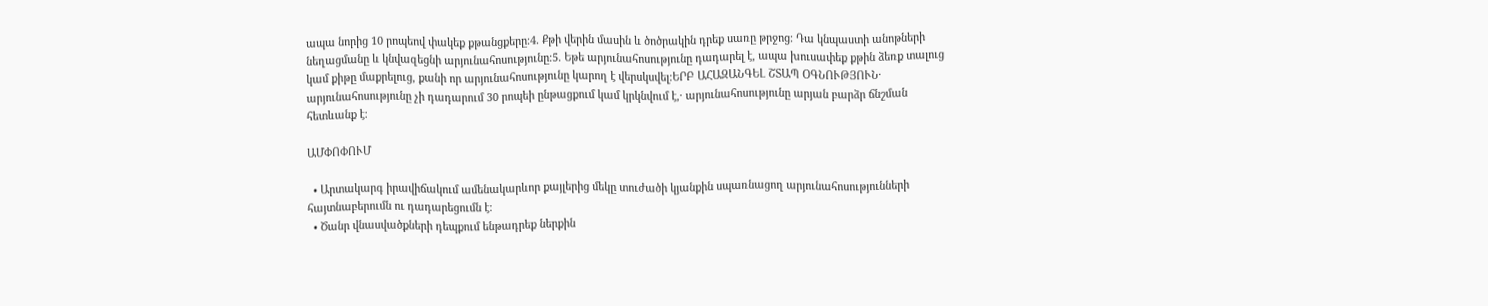ապա նորից 10 րոպեով փակեք քթանցքերը։4. Քթի վերին մասին և ծոծրակին դրեք սառը թրջոց։ Դա կնպաստի անոթների նեղացմանը և կնվազեցնի արյունահոսությունը։5. Եթե արյունահոսությունը դադարել է, ապա խուսափեք քթին ձեռք տալուց կամ քիթը մաքրելուց, քանի որ արյունահոսությունը կարող է վերսկսվել։ԵՐԲ ԱՀԱԶԱՆԳԵԼ ՇՏԱՊ ՕԳՆՈՒԹՅՈՒՆ· արյունահոսությունը չի դադարում 30 րոպեի ընթացքում կամ կրկնվում է,· արյունահոսությունը արյան բարձր ճնշման հետևանք է։

ԱՄՓՈՓՈՒՄ

  • Արտակարգ իրավիճակում ամենակարևոր քայլերից մեկը տուժածի կյանքին սպառնացող արյունահոսությունների հայտնաբերումն ու դադարեցումն է։
  • Ծանր վնասվածքների դեպքում ենթադրեք ներքին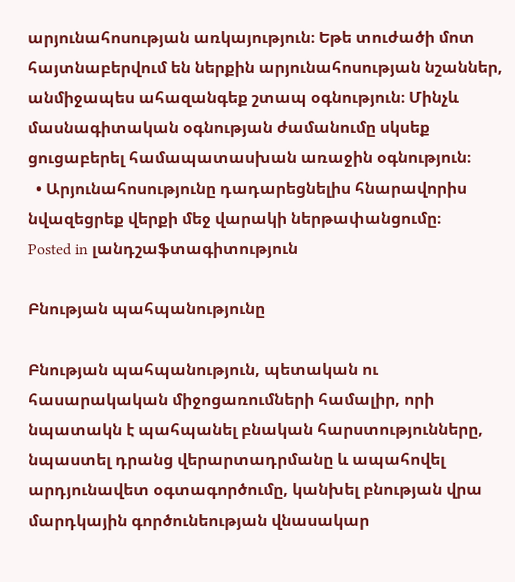արյունահոսության առկայություն։ Եթե տուժածի մոտ հայտնաբերվում են ներքին արյունահոսության նշաններ, անմիջապես ահազանգեք շտապ օգնություն։ Մինչև մասնագիտական օգնության ժամանումը սկսեք ցուցաբերել համապատասխան առաջին օգնություն։
  • Արյունահոսությունը դադարեցնելիս հնարավորիս նվազեցրեք վերքի մեջ վարակի ներթափանցումը։
Posted in լանդշաֆտագիտություն

Բնության պահպանությունը

Բնության պահպանություն, պետական ու հասարակական միջոցառումների համալիր, որի նպատակն է պահպանել բնական հարստությունները, նպաստել դրանց վերարտադրմանը և ապահովել արդյունավետ օգտագործումը, կանխել բնության վրա մարդկային գործունեության վնասակար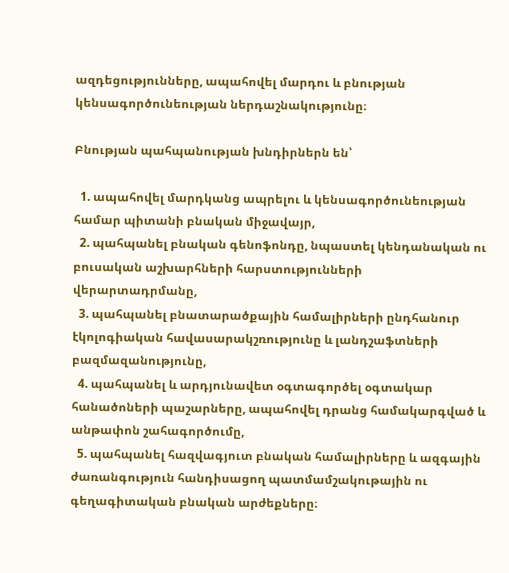ազդեցությունները, ապահովել մարդու և բնության կենսագործունեության ներդաշնակությունը։

Բնության պահպանության խնդիրներն են՝

  1. ապահովել մարդկանց ապրելու և կենսագործունեության համար պիտանի բնական միջավայր,
  2. պահպանել բնական գենոֆոնդը, նպաստել կենդանական ու բուսական աշխարհների հարստությունների վերարտադրմանը,
  3. պահպանել բնատարածքային համալիրների ընդհանուր էկոլոգիական հավասարակշռությունը և լանդշաֆտների բազմազանությունը,
  4. պահպանել և արդյունավետ օգտագործել օգտակար հանածոների պաշարները, ապահովել դրանց համակարգված և անթափոն շահագործումը,
  5. պահպանել հազվագյուտ բնական համալիրները և ազգային ժառանգություն հանդիսացող պատմամշակութային ու գեղագիտական բնական արժեքները։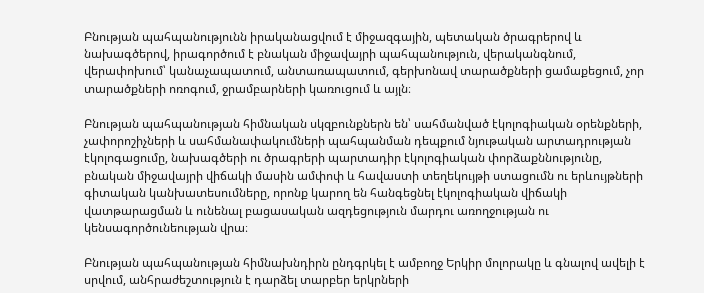Բնության պահպանությունն իրականացվում է միջազգային, պետական ծրագրերով և նախագծերով, իրագործում է բնական միջավայրի պահպանություն, վերականգնում, վերափոխում՝ կանաչապատում, անտառապատում, գերխոնավ տարածքների ցամաքեցում, չոր տարածքների ոռոգում, ջրամբարների կառուցում և այլն։

Բնության պահպանության հիմնական սկզբունքներն են՝ սահմանված էկոլոգիական օրենքների, չափորոշիչների և սահմանափակումների պահպանման դեպքում նյութական արտադրության էկոլոգացումը, նախագծերի ու ծրագրերի պարտադիր էկոլոգիական փորձաքննությունը, բնական միջավայրի վիճակի մասին ամփոփ և հավաստի տեղեկույթի ստացումն ու երևույթների գիտական կանխատեսումները, որոնք կարող են հանգեցնել էկոլոգիական վիճակի վատթարացման և ունենալ բացասական ազդեցություն մարդու առողջության ու կենսագործունեության վրա։

Բնության պահպանության հիմնախնդիրն ընդգրկել է ամբողջ Երկիր մոլորակը և գնալով ավելի է սրվում, անհրաժեշտություն է դարձել տարբեր երկրների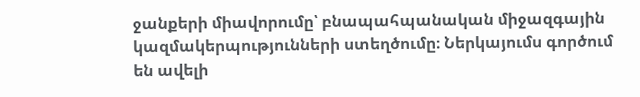ջանքերի միավորումը՝ բնապահպանական միջազգային կազմակերպությունների ստեղծումը։ Ներկայումս գործում են ավելի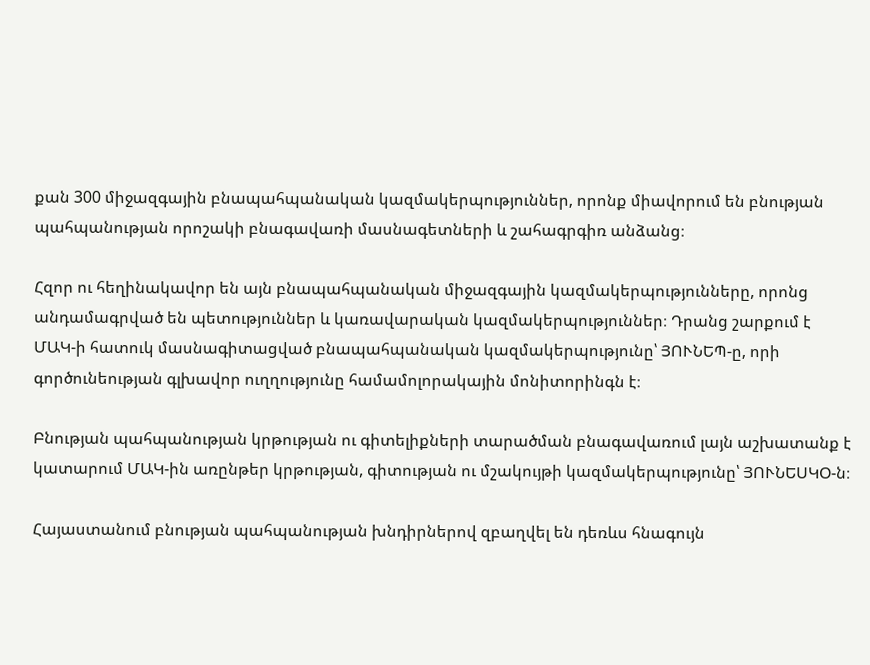քան 300 միջազգային բնապահպանական կազմակերպություններ, որոնք միավորում են բնության պահպանության որոշակի բնագավառի մասնագետների և շահագրգիռ անձանց։

Հզոր ու հեղինակավոր են այն բնապահպանական միջազգային կազմակերպությունները, որոնց անդամագրված են պետություններ և կառավարական կազմակերպություններ։ Դրանց շարքում է ՄԱԿ-ի հատուկ մասնագիտացված բնապահպանական կազմակերպությունը՝ ՅՈՒՆԵՊ-ը, որի գործունեության գլխավոր ուղղությունը համամոլորակային մոնիտորինգն է։

Բնության պահպանության կրթության ու գիտելիքների տարածման բնագավառում լայն աշխատանք է կատարում ՄԱԿ-ին առընթեր կրթության, գիտության ու մշակույթի կազմակերպությունը՝ ՅՈՒՆԵՍԿՕ-ն։

Հայաստանում բնության պահպանության խնդիրներով զբաղվել են դեռևս հնագույն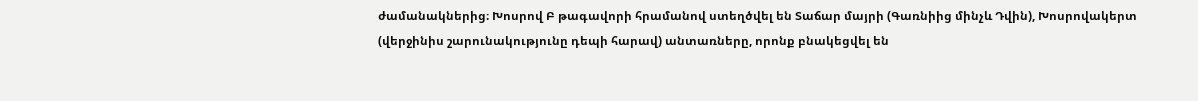ժամանակներից։ Խոսրով Բ թագավորի հրամանով ստեղծվել են Տաճար մայրի (Գառնիից մինչև Դվին), Խոսրովակերտ (վերջինիս շարունակությունը դեպի հարավ) անտառները, որոնք բնակեցվել են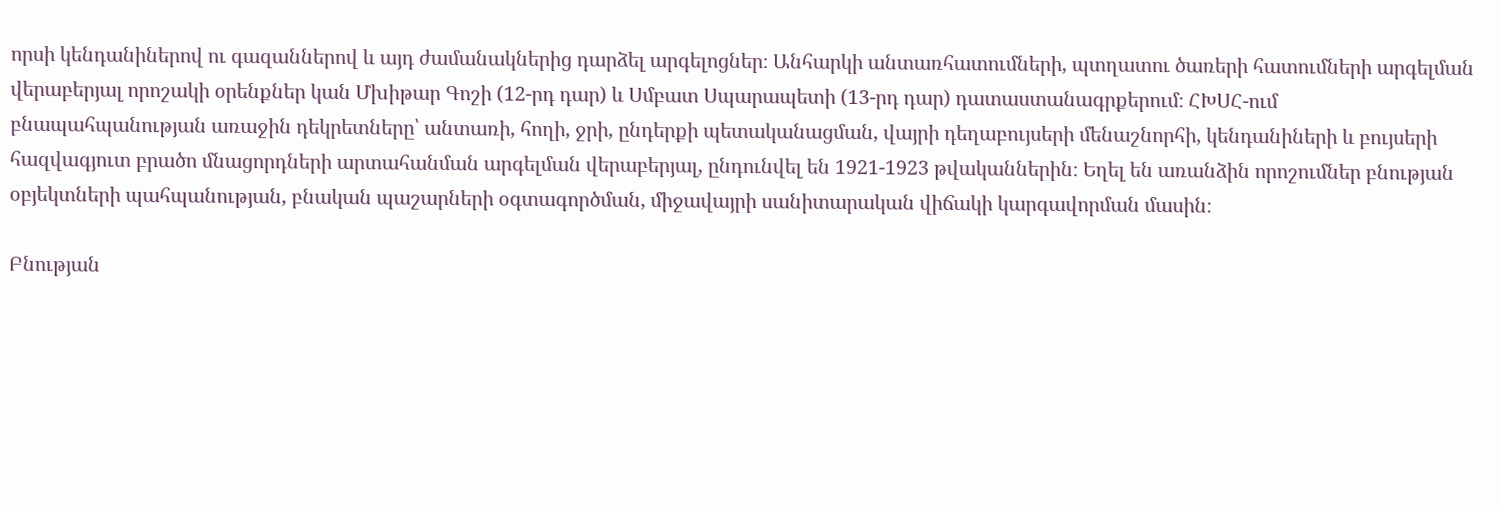որսի կենդանիներով ու գազաններով և այդ ժամանակներից դարձել արգելոցներ։ Անհարկի անտառհատումների, պտղատու ծառերի հատումների արգելման վերաբերյալ որոշակի օրենքներ կան Մխիթար Գոշի (12-րդ դար) և Սմբատ Սպարապետի (13-րդ դար) դատաստանագրքերում։ ՀԽՍՀ-ում բնապահպանության առաջին դեկրետները՝ անտառի, հողի, ջրի, ընդերքի պետականացման, վայրի դեղաբույսերի մենաշնորհի, կենդանիների և բույսերի հազվագյուտ բրածո մնացորդների արտահանման արգելման վերաբերյալ, ընդունվել են 1921-1923 թվականներին։ Եղել են առանձին որոշումներ բնության օբյեկտների պահպանության, բնական պաշարների օգտագործման, միջավայրի սանիտարական վիճակի կարգավորման մասին։

Բնության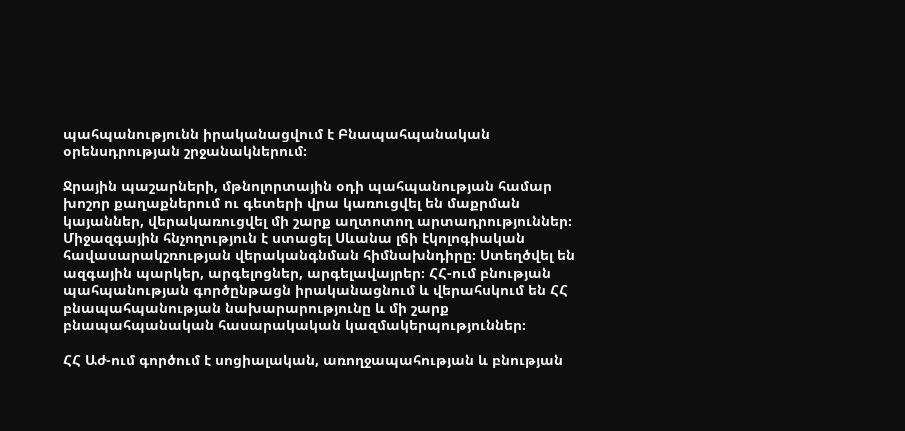պահպանությունն իրականացվում է Բնապահպանական օրենսդրության շրջանակներում։

Ջրային պաշարների, մթնոլորտային օդի պահպանության համար խոշոր քաղաքներում ու գետերի վրա կառուցվել են մաքրման կայաններ, վերակառուցվել մի շարք աղտոտող արտադրություններ։ Միջազգային հնչողություն է ստացել Սևանա լճի էկոլոգիական հավասարակշռության վերականգնման հիմնախնդիրը։ Ստեղծվել են ազգային պարկեր, արգելոցներ, արգելավայրեր։ ՀՀ-ում բնության պահպանության գործընթացն իրականացնում և վերահսկում են ՀՀ բնապահպանության նախարարությունը և մի շարք բնապահպանական հասարակական կազմակերպություններ։

ՀՀ Աժ-ում գործում է սոցիալական, առողջապահության և բնության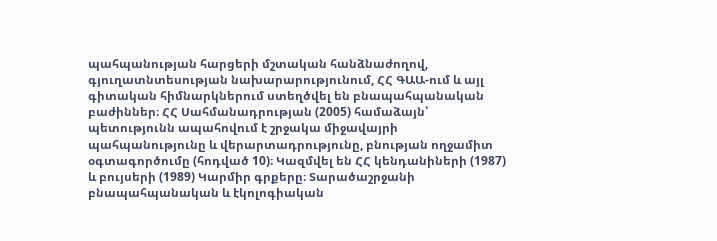պահպանության հարցերի մշտական հանձնաժողով, գյուղատնտեսության նախարարությունում, ՀՀ ԳԱԱ-ում և այլ գիտական հիմնարկներում ստեղծվել են բնապահպանական բաժիններ։ ՀՀ Սահմանադրության (2005) համաձայն՝ պետությունն ապահովում է շրջակա միջավայրի պահպանությունը և վերարտադրությունը, բնության ողջամիտ օգտագործումը (հոդված 10)։ Կազմվել են ՀՀ կենդանիների (1987) և բույսերի (1989) Կարմիր գրքերը։ Տարածաշրջանի բնապահպանական և էկոլոգիական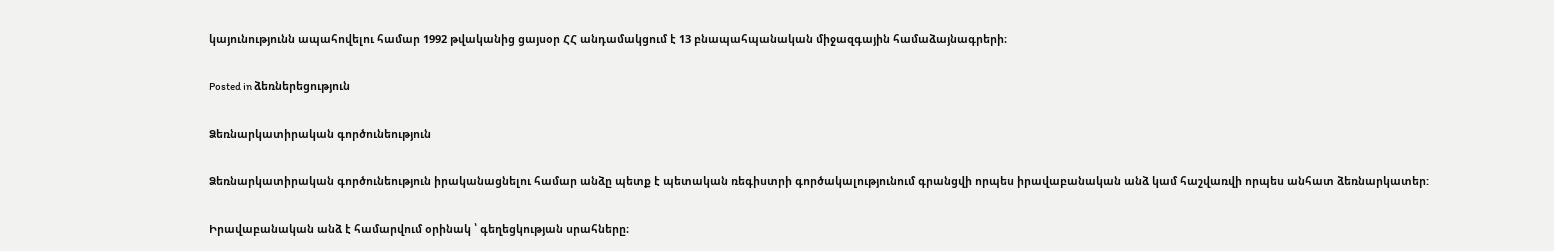կայունությունն ապահովելու համար 1992 թվականից ցայսօր ՀՀ անդամակցում է 13 բնապահպանական միջազգային համաձայնագրերի։

Posted in ձեռներեցություն

Ձեռնարկատիրական գործունեություն

Ձեռնարկատիրական գործունեություն իրականացնելու համար անձը պետք է պետական ռեգիստրի գործակալությունում գրանցվի որպես իրավաբանական անձ կամ հաշվառվի որպես անհատ ձեռնարկատեր:

Իրավաբանական անձ է համարվում օրինակ ՝ գեղեցկության սրահները։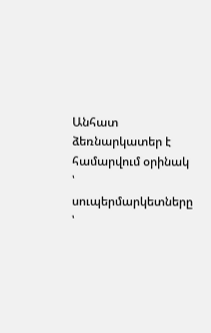Անհատ ձեռնարկատեր է համարվում օրինակ ՝ սուպերմարկետները ՝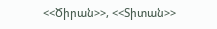<<Ծիրան>>, <<Տիտան>>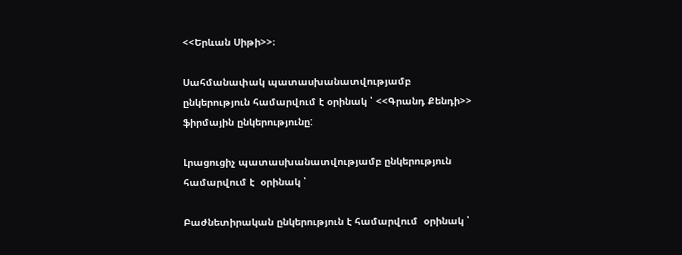<<Երևան Սիթի>>։

Սահմանափակ պատասխանատվությամբ ընկերություն համարվում է օրինակ ՝ <<Գրանդ Քենդի>>  ֆիրմային ընկերությունը:

Լրացուցիչ պատասխանատվությամբ ընկերություն համարվում է  օրինակ ՝

Բաժնետիրական ընկերություն է համարվում  օրինակ ՝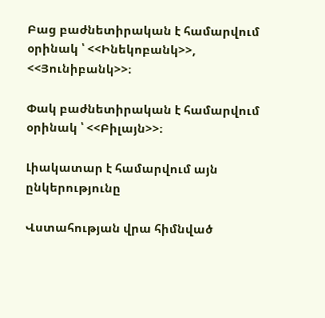Բաց բաժնետիրական է համարվում օրինակ ՝ <<Ինեկոբանկ>>, <<Յունիբանկ>>։

Փակ բաժնետիրական է համարվում օրինակ ՝ <<Բիլայն>>։

Լիակատար է համարվում այն ընկերությունը

Վստահության վրա հիմնված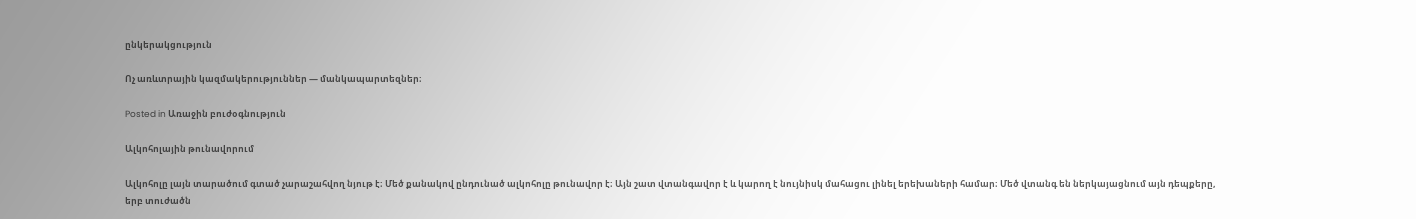ընկերակցություն

Ոչ առևտրային կազմակերություններ — մանկապարտեզներ։

Posted in Առաջին բուժօգնություն

Ալկոհոլային թունավորում

Ալկոհոլը լայն տարածում գտած չարաշահվող նյութ է։ Մեծ քանակով ընդունած ալկոհոլը թունավոր է։ Այն շատ վտանգավոր է և կարող է նույնիսկ մահացու լինել երեխաների համար։ Մեծ վտանգ են ներկայացնում այն դեպքերը, երբ տուժածն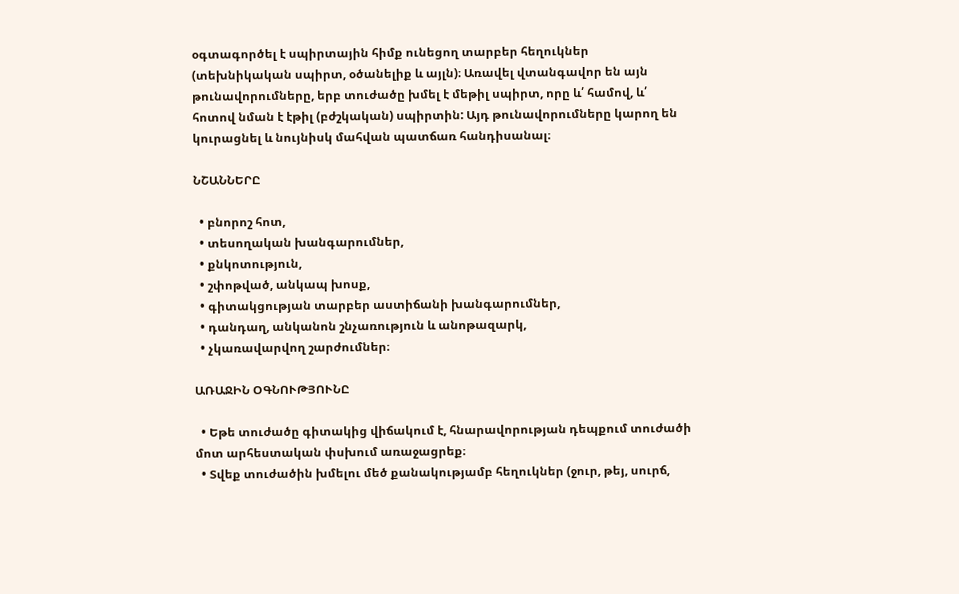օգտագործել է սպիրտային հիմք ունեցող տարբեր հեղուկներ (տեխնիկական սպիրտ, օծանելիք և այլն)։ Առավել վտանգավոր են այն թունավորումները, երբ տուժածը խմել է մեթիլ սպիրտ, որը և՛ համով, և՛ հոտով նման է էթիլ (բժշկական) սպիրտին: Այդ թունավորումները կարող են կուրացնել և նույնիսկ մահվան պատճառ հանդիսանալ։

ՆՇԱՆՆԵՐԸ

  • բնորոշ հոտ,
  • տեսողական խանգարումներ,
  • քնկոտություն,
  • շփոթված, անկապ խոսք,
  • գիտակցության տարբեր աստիճանի խանգարումներ,
  • դանդաղ, անկանոն շնչառություն և անոթազարկ,
  • չկառավարվող շարժումներ։

ԱՌԱՋԻՆ ՕԳՆՈՒԹՅՈՒՆԸ

  • Եթե տուժածը գիտակից վիճակում է, հնարավորության դեպքում տուժածի մոտ արհեստական փսխում առաջացրեք։
  • Տվեք տուժածին խմելու մեծ քանակությամբ հեղուկներ (ջուր, թեյ, սուրճ,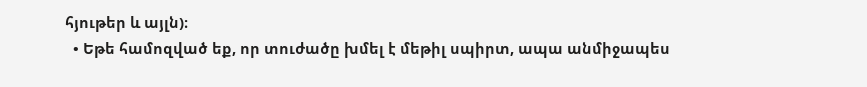հյութեր և այլն)։
  • Եթե համոզված եք, որ տուժածը խմել է մեթիլ սպիրտ, ապա անմիջապես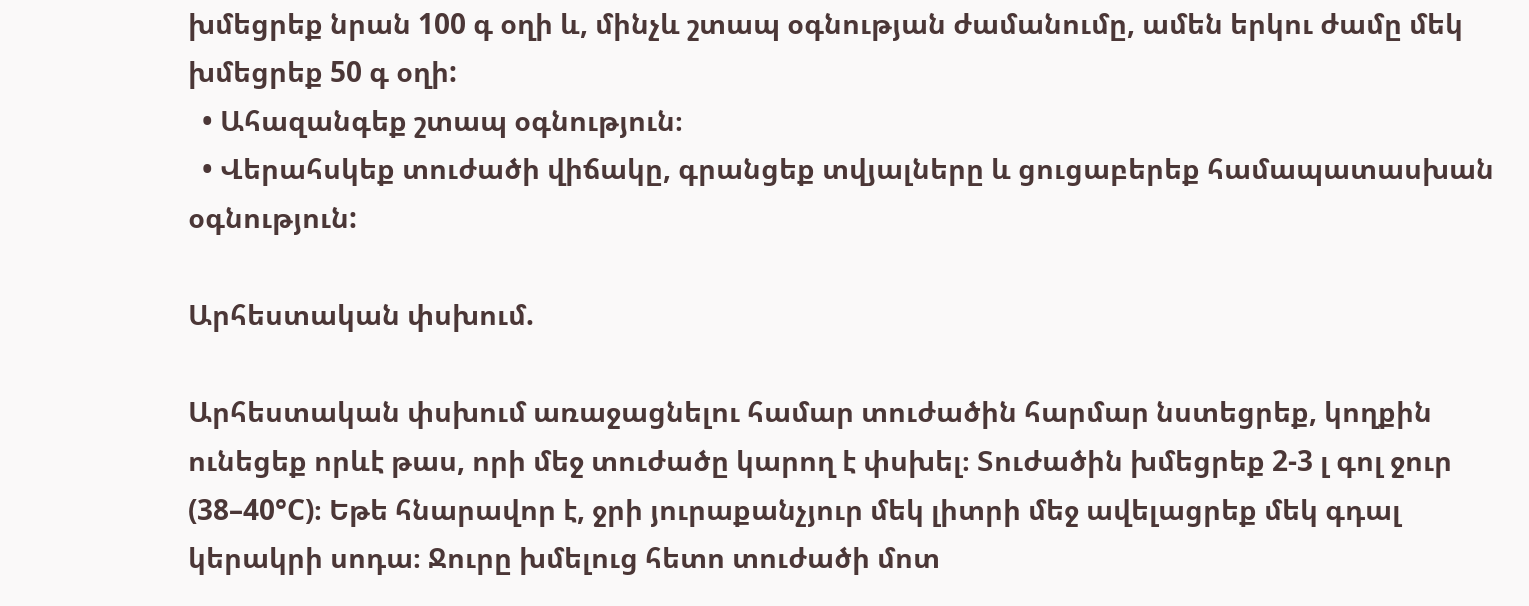խմեցրեք նրան 100 գ օղի և, մինչև շտապ օգնության ժամանումը, ամեն երկու ժամը մեկ խմեցրեք 50 գ օղի:
  • Ահազանգեք շտապ օգնություն։
  • Վերահսկեք տուժածի վիճակը, գրանցեք տվյալները և ցուցաբերեք համապատասխան օգնություն:

Արհեստական փսխում.

Արհեստական փսխում առաջացնելու համար տուժածին հարմար նստեցրեք, կողքին ունեցեք որևէ թաս, որի մեջ տուժածը կարող է փսխել։ Տուժածին խմեցրեք 2-3 լ գոլ ջուր (38–40°C)։ Եթե հնարավոր է, ջրի յուրաքանչյուր մեկ լիտրի մեջ ավելացրեք մեկ գդալ կերակրի սոդա։ Ջուրը խմելուց հետո տուժածի մոտ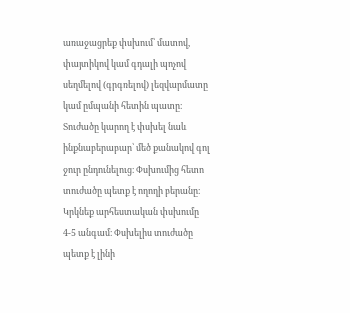առաջացրեք փսխում՝ մատով, փայտիկով կամ գդալի պոչով սեղմելով (գրգռելով) լեզվարմատը կամ ըմպանի հետին պատը։ Տուժածը կարող է փսխել նաև ինքնաբերաբար՝ մեծ քանակով գոլ ջուր ընդունելուց։ Փսխումից հետո տուժածը պետք է ողողի բերանը։ Կրկնեք արհեստական փսխումը 4-5 անգամ։ Փսխելիս տուժածը պետք է լինի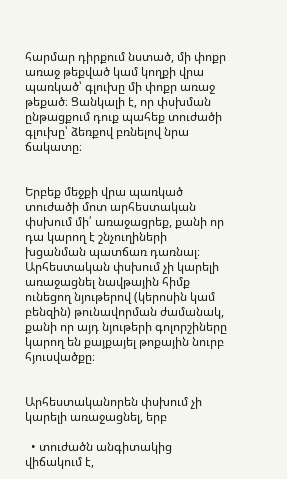հարմար դիրքում նստած, մի փոքր առաջ թեքված կամ կողքի վրա պառկած՝ գլուխը մի փոքր առաջ թեքած։ Ցանկալի է, որ փսխման ընթացքում դուք պահեք տուժածի գլուխը՝ ձեռքով բռնելով նրա ճակատը։


Երբեք մեջքի վրա պառկած տուժածի մոտ արհեստական փսխում մի՛ առաջացրեք, քանի որ դա կարող է շնչուղիների խցանման պատճառ դառնալ։ Արհեստական փսխում չի կարելի առաջացնել նավթային հիմք ունեցող նյութերով (կերոսին կամ բենզին) թունավորման ժամանակ, քանի որ այդ նյութերի գոլորշիները կարող են քայքայել թոքային նուրբ հյուսվածքը։


Արհեստականորեն փսխում չի կարելի առաջացնել, երբ

  • տուժածն անգիտակից վիճակում է,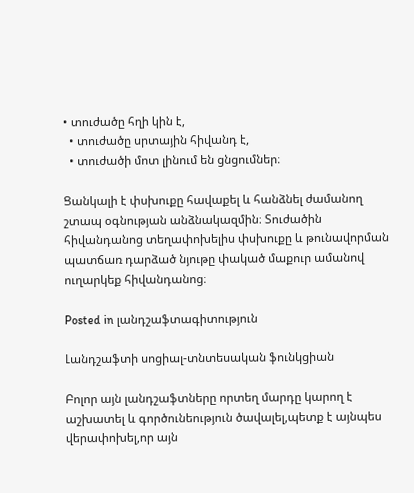• տուժածը հղի կին է,
  • տուժածը սրտային հիվանդ է,
  • տուժածի մոտ լինում են ցնցումներ։

Ցանկալի է փսխուքը հավաքել և հանձնել ժամանող շտապ օգնության անձնակազմին։ Տուժածին հիվանդանոց տեղափոխելիս փսխուքը և թունավորման պատճառ դարձած նյութը փակած մաքուր ամանով ուղարկեք հիվանդանոց։

Posted in լանդշաֆտագիտություն

Լանդշաֆտի սոցիալ-տնտեսական ֆունկցիան

Բոլոր այն լանդշաֆտները որտեղ մարդը կարող է աշխատել և գործունեություն ծավալել,պետք է այնպես վերափոխել,որ այն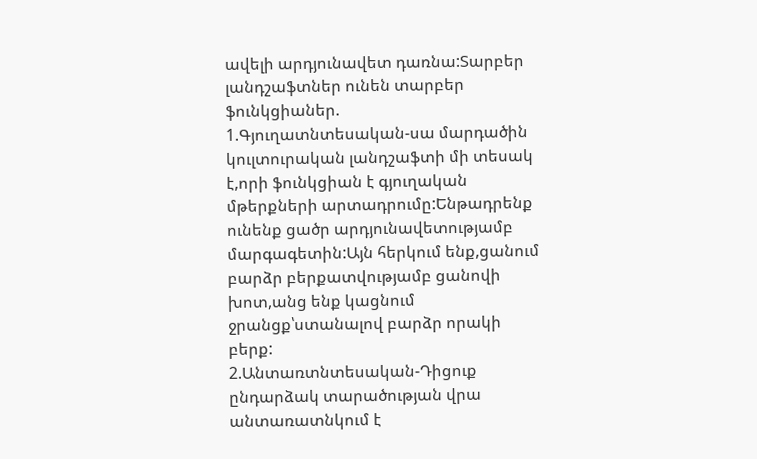ավելի արդյունավետ դառնա:Տարբեր լանդշաֆտներ ունեն տարբեր ֆունկցիաներ.
1.Գյուղատնտեսական-սա մարդածին կուլտուրական լանդշաֆտի մի տեսակ է,որի ֆունկցիան է գյուղական մթերքների արտադրումը:Ենթադրենք  ունենք ցածր արդյունավետությամբ մարգագետին:Այն հերկում ենք,ցանում բարձր բերքատվությամբ ցանովի խոտ,անց ենք կացնում ջրանցք՝ստանալով բարձր որակի բերք:
2.Անտառտնտեսական-Դիցուք ընդարձակ տարածության վրա անտառատնկում է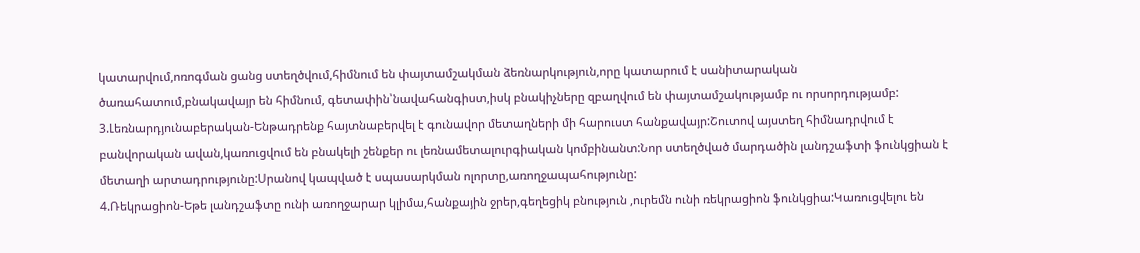կատարվում,ոռոգման ցանց ստեղծվում,հիմնում են փայտամշակման ձեռնարկություն,որը կատարում է սանիտարական ծառահատում,բնակավայր են հիմնում, գետափին՝նավահանգիստ,իսկ բնակիչները զբաղվում են փայտամշակությամբ ու որսորդությամբ:
3.Լեռնարդյունաբերական-Ենթադրենք հայտնաբերվել է գունավոր մետաղների մի հարուստ հանքավայր:Շուտով այստեղ հիմնադրվում է բանվորական ավան,կառուցվում են բնակելի շենքեր ու լեռնամետալուրգիական կոմբինանտ:Նոր ստեղծված մարդածին լանդշաֆտի ֆունկցիան է մետաղի արտադրությունը:Սրանով կապված է սպասարկման ոլորտը,առողջապահությունը:
4.Ռեկրացիոն-Եթե լանդշաֆտը ունի առողջարար կլիմա,հանքային ջրեր,գեղեցիկ բնություն ,ուրեմն ունի ռեկրացիոն ֆունկցիա:Կառուցվելու են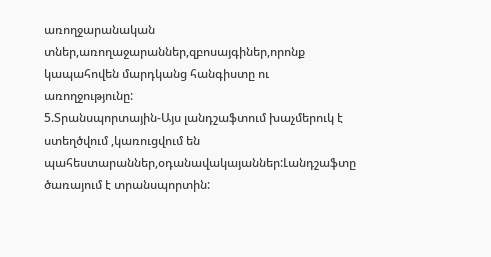առողջարանական տներ,առողաջարաններ,զբոսայգիներ,որոնք կապահովեն մարդկանց հանգիստը ու առողջությունը:
5.Տրանսպորտային-Այս լանդշաֆտում խաչմերուկ է ստեղծվում ,կառուցվում են պահեստարաններ,օդանավակայաններ:Լանդշաֆտը ծառայում է տրանսպորտին: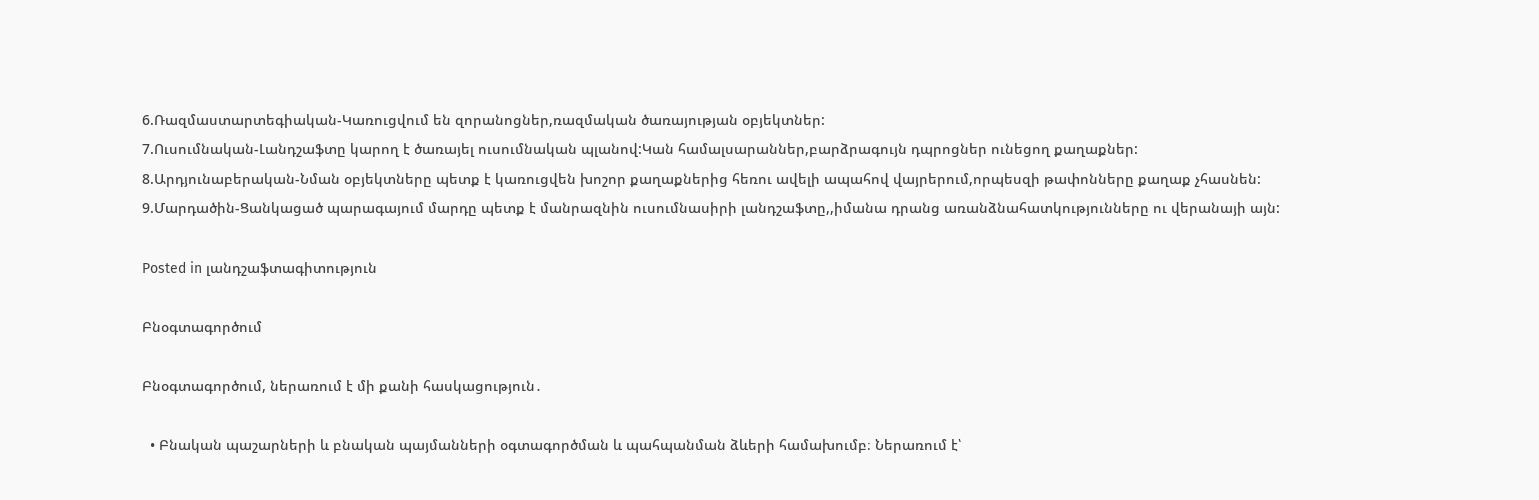6.Ռազմաստարտեգիական-Կառուցվում են զորանոցներ,ռազմական ծառայության օբյեկտներ:
7.Ուսումնական-Լանդշաֆտը կարող է ծառայել ուսումնական պլանով:Կան համալսարաններ,բարձրագույն դպրոցներ ունեցող քաղաքներ:
8.Արդյունաբերական-Նման օբյեկտները պետք է կառուցվեն խոշոր քաղաքներից հեռու ավելի ապահով վայրերում,որպեսզի թափոնները քաղաք չհասնեն:
9.Մարդածին-Ցանկացած պարագայում մարդը պետք է մանրազնին ուսումնասիրի լանդշաֆտը,,իմանա դրանց առանձնահատկությունները ու վերանայի այն:

Posted in լանդշաֆտագիտություն

Բնօգտագործում

Բնօգտագործում, ներառում է մի քանի հասկացություն․

  • Բնական պաշարների և բնական պայմանների օգտագործման և պահպանման ձևերի համախումբ։ Ներառում է՝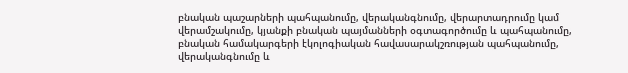բնական պաշարների պահպանումը, վերականգնումը, վերարտադրումը կամ վերամշակումը, կյանքի բնական պայմանների օգտագործումը և պահպանումը, բնական համակարգերի էկոլոգիական հավասարակշռության պահպանումը, վերականգնումը և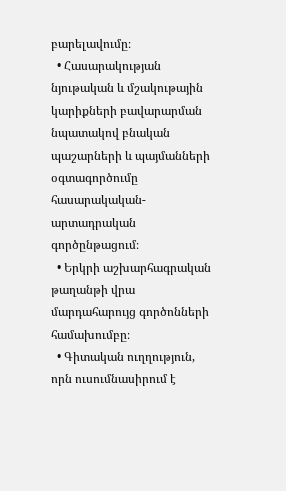բարելավումը։
  • Հասարակության նյութական և մշակութային կարիքների բավարարման նպատակով բնական պաշարների և պայմանների օգտագործումը հասարակական-արտադրական գործընթացում։
  • Երկրի աշխարհագրական թաղանթի վրա մարդահարույց գործոնների համախումբը։
  • Գիտական ուղղություն, որն ուսումնասիրում է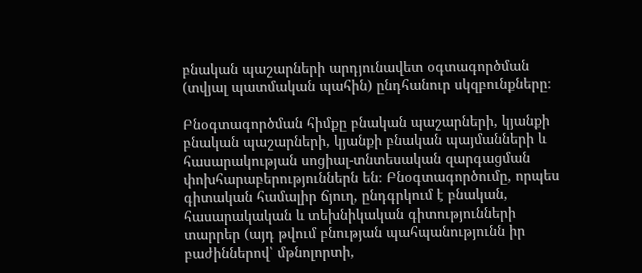բնական պաշարների արդյունավետ օգտագործման (տվյալ պատմական պահին) ընդհանուր սկզբունքները։

Բնօգտագործման հիմքը բնական պաշարների, կյանքի բնական պաշարների, կյանքի բնական պայմանների և հասարակության սոցիալ-տնտեսական զարգացման փոխհարաբերություններն են։ Բնօգտագործումը, որպես գիտական համալիր ճյուղ, ընդգրկում է բնական, հասարակական և տեխնիկական գիտությունների տարրեր (այդ թվում բնության պահպանությունն իր բաժիններով՝ մթնոլորտի,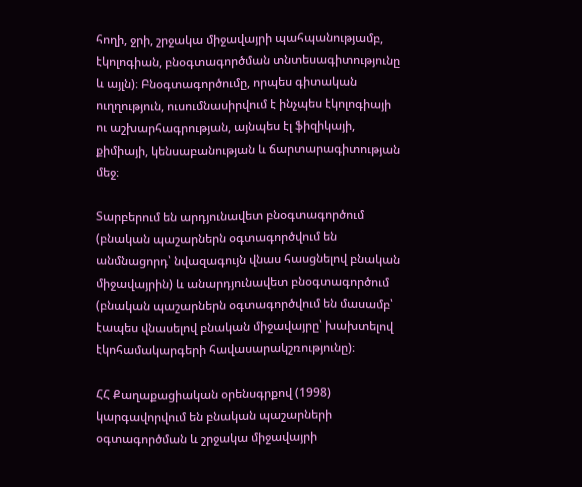հողի, ջրի, շրջակա միջավայրի պահպանությամբ, էկոլոգիան, բնօգտագործման տնտեսագիտությունը և այլն)։ Բնօգտագործումը, որպես գիտական ուղղություն, ուսումնասիրվում է ինչպես էկոլոգիայի ու աշխարհագրության, այնպես էլ ֆիզիկայի, քիմիայի, կենսաբանության և ճարտարագիտության մեջ։

Տարբերում են արդյունավետ բնօգտագործում (բնական պաշարներն օգտագործվում են անմնացորդ՝ նվազագույն վնաս հասցնելով բնական միջավայրին) և անարդյունավետ բնօգտագործում (բնական պաշարներն օգտագործվում են մասամբ՝ էապես վնասելով բնական միջավայրը՝ խախտելով էկոհամակարգերի հավասարակշռությունը)։

ՀՀ Քաղաքացիական օրենսգրքով (1998) կարգավորվում են բնական պաշարների օգտագործման և շրջակա միջավայրի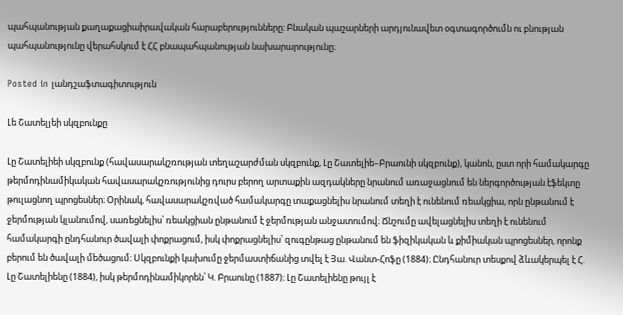պահպանության քաղաքացիաիրավական հարաբերությունները։ Բնական պաշարների արդյունավետ օգտագործումն ու բնության պահպանությունը վերահսկում է ՀՀ բնապահպանության նախարարությունը։

Posted in լանդշաֆտագիտություն

Լե Շատելյեի սկզբունքը

Լը Շատելիեի սկզբունք (հավասարակշռության տեղաշարժման սկզբունք, Լը Շատելիե–Բրաունի սկզբունք), կանոն, ըստ որի համակարգը թերմոդինամիկական հավասարակշռությունից դուրս բերող արտաքին ազդակները նրանում առաջացնում են ներգործության էֆեկտը թուլացնող պրոցեսներ։ Օրինակ, հավասարակշռված համակարգը տաքացնելիս նրանում տեղի է ունենում ռեակցիա, որն ընթանում է ջերմության կլանումով, սառեցնելիս՝ ռեակցիան ընթանում է ջերմության անջատումով։ Ճնշումը ավելացնելիս տեղի է ունենում համակարգի ընդհանուր ծավալի փոքրացում, իսկ փոքրացնելիս՝ զուգընթաց ընթանում են ֆիզիկական և քիմիական պրոցեսներ, որոնք բերում են ծավալի մեծացում։ Սկզբունքի կախումը ջերմաստիճանից տվել է Յա. Վանտ-Հոֆը (1884)։ Ընդհանուր տեսքով ձևակերպել է Հ. Լը Շատելիենը (1884), իսկ թերմոդինամիկորեն՝ Կ. Բրաունը (1887)։ Լը Շատելիենը թույլ է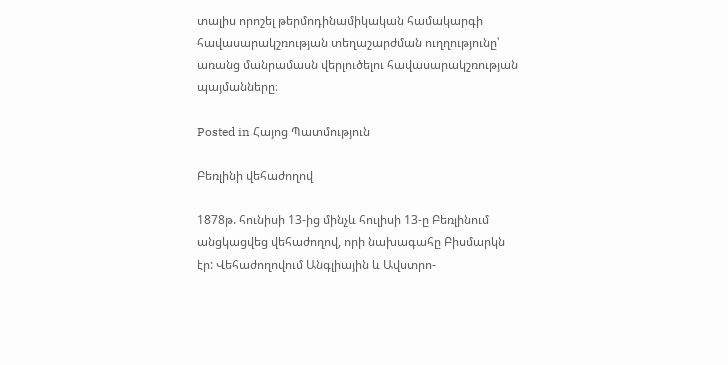տալիս որոշել թերմոդինամիկական համակարգի հավասարակշռության տեղաշարժման ուղղությունը՝ առանց մանրամասն վերլուծելու հավասարակշռության պայմանները։

Posted in Հայոց Պատմություն

Բեռլինի վեհաժողով

1878թ. հունիսի 13-ից մինչև հուլիսի 13-ը Բեռլինում անցկացվեց վեհաժողով, որի նախագահը Բիսմարկն էր: Վեհաժողովում Անգլիային և Ավստրո-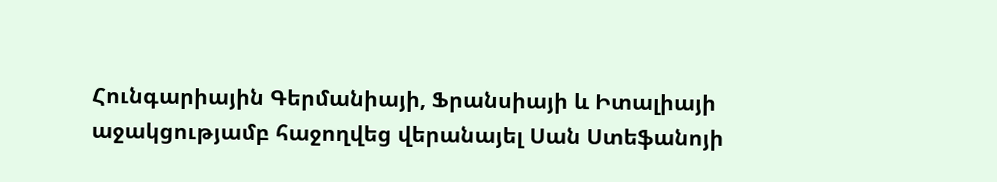Հունգարիային Գերմանիայի, Ֆրանսիայի և Իտալիայի աջակցությամբ հաջողվեց վերանայել Սան Ստեֆանոյի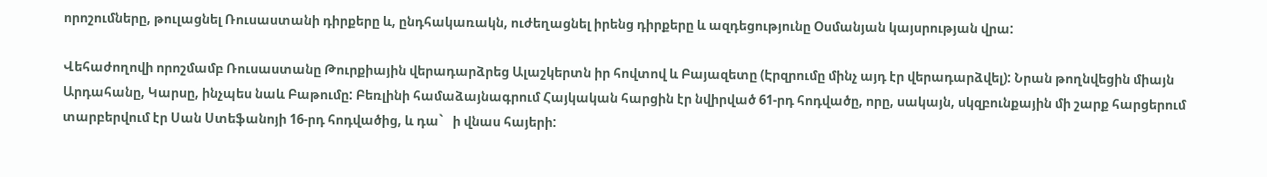որոշումները, թուլացնել Ռուսաստանի դիրքերը և, ընդհակառակն, ուժեղացնել իրենց դիրքերը և ազդեցությունը Օսմանյան կայսրության վրա:

Վեհաժողովի որոշմամբ Ռուսաստանը Թուրքիային վերադարձրեց Ալաշկերտն իր հովտով և Բայազետը (Էրզրումը մինչ այդ էր վերադարձվել): Նրան թողնվեցին միայն Արդահանը, Կարսը, ինչպես նաև Բաթումը: Բեռլինի համաձայնագրում Հայկական հարցին էր նվիրված 61-րդ հոդվածը, որը, սակայն, սկզբունքային մի շարք հարցերում տարբերվում էր Սան Ստեֆանոյի 16-րդ հոդվածից, և դա`   ի վնաս հայերի: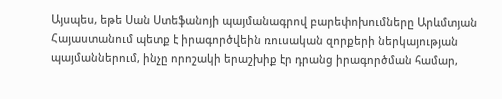Այսպես, եթե Սան Ստեֆանոյի պայմանագրով բարեփոխումները Արևմտյան Հայաստանում պետք է իրագործվեին ռուսական զորքերի ներկայության պայմաններում, ինչը որոշակի երաշխիք էր դրանց իրագործման համար,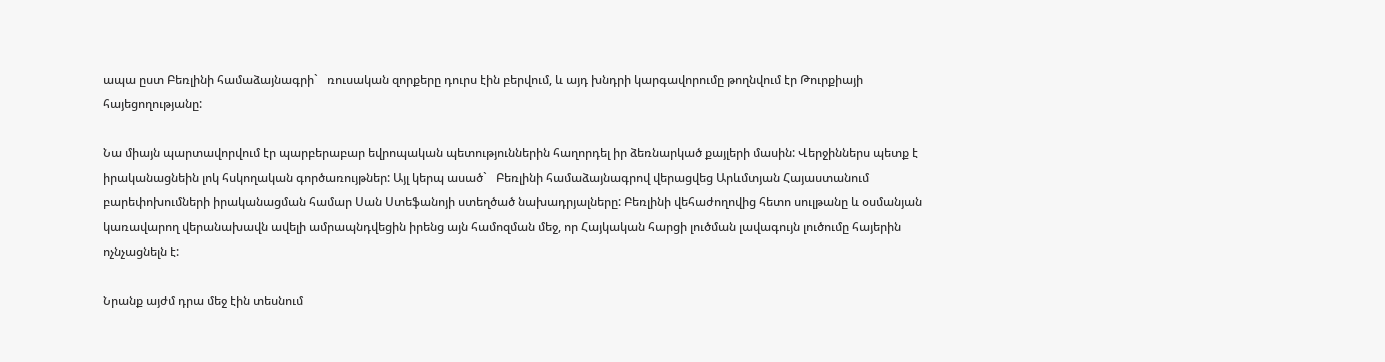ապա ըստ Բեռլինի համաձայնագրի`   ռուսական զորքերը դուրս էին բերվում, և այդ խնդրի կարգավորումը թողնվում էր Թուրքիայի հայեցողությանը:

Նա միայն պարտավորվում էր պարբերաբար եվրոպական պետություններին հաղորդել իր ձեռնարկած քայլերի մասին: Վերջիններս պետք է իրականացնեին լոկ հսկողական գործառույթներ: Այլ կերպ ասած`   Բեռլինի համաձայնագրով վերացվեց Արևմտյան Հայաստանում բարեփոխումների իրականացման համար Սան Ստեֆանոյի ստեղծած նախադրյալները: Բեռլինի վեհաժողովից հետո սուլթանը և օսմանյան կառավարող վերանախավն ավելի ամրապնդվեցին իրենց այն համոզման մեջ, որ Հայկական հարցի լուծման լավագույն լուծումը հայերին ոչնչացնելն է:

Նրանք այժմ դրա մեջ էին տեսնում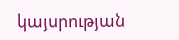կայսրության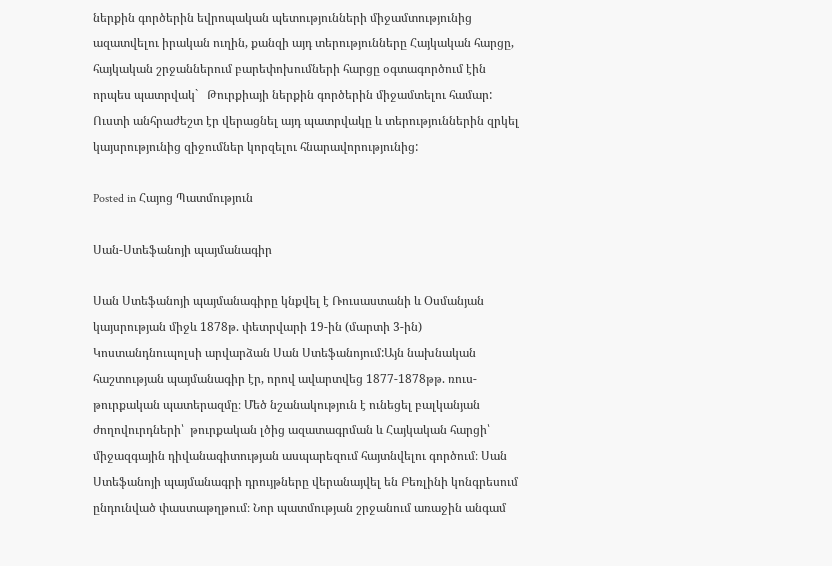ներքին գործերին եվրոպական պետությունների միջամտությունից ազատվելու իրական ուղին, քանզի այդ տերությունները Հայկական հարցը, հայկական շրջաններում բարեփոխումների հարցը օգտագործում էին որպես պատրվակ`   Թուրքիայի ներքին գործերին միջամտելու համար: Ուստի անհրաժեշտ էր վերացնել այդ պատրվակը և տերություններին զրկել կայսրությունից զիջումներ կորզելու հնարավորությունից:

Posted in Հայոց Պատմություն

Սան-Ստեֆանոյի պայմանագիր

Սան Ստեֆանոյի պայմանագիրը կնքվել է Ռուսաստանի և Օսմանյան կայսրության միջև 1878թ. փետրվարի 19-ին (մարտի 3-ին) Կոստանդնուպոլսի արվարձան Սան Ստեֆանոյում:Այն նախնական հաշտության պայմանագիր էր, որով ավարտվեց 1877-1878թթ. ռուս-թուրքական պատերազմը։ Մեծ նշանակություն է ունեցել բալկանյան ժողովուրդների՝  թուրքական լծից ազատագրման և Հայկական հարցի՝ միջազգային դիվանագիտության ասպարեզում հայտնվելու գործում։ Սան Ստեֆանոյի պայմանագրի դրույթները վերանայվել են Բեռլինի կոնգրեսում ընդունված փաստաթղթում։ Նոր պատմության շրջանում առաջին անգամ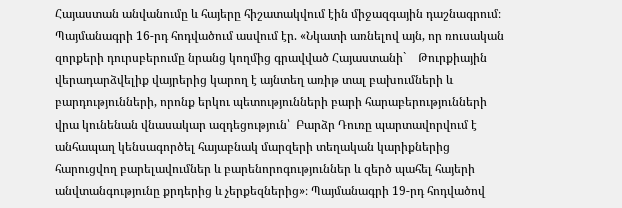Հայաստան անվանումը և հայերը հիշատակվում էին միջազգային դաշնագրում։  Պայմանագրի 16-րդ հոդվածում ասվում էր. «Նկատի առնելով այն, որ ռուսական զորքերի դուրսբերումը նրանց կողմից գրավված Հայաստանի`    Թուրքիային վերադարձվելիք վայրերից կարող է այնտեղ առիթ տալ բախումների և բարդությունների, որոնք երկու պետությունների բարի հարաբերությունների վրա կունենան վնասակար ազդեցություն՝  Բարձր Դուռը պարտավորվում է անհապաղ կենսագործել հայաբնակ մարզերի տեղական կարիքներից հարուցվող բարելավումներ և բարենորոգություններ և զերծ պահել հայերի անվտանգությունը քրդերից և չերքեզներից»։ Պայմանագրի 19-րդ հոդվածով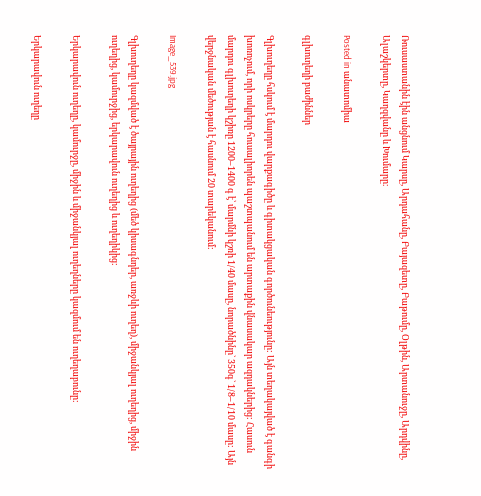Ռուսաստանին էին անցնում Կարսը, Արդահանը, Բայազետը, Բաթումը, Օլթին, Արտանուջը, Արդվինը, Ալաշկերտը, Կաղզվանը և Խումարը։

Posted in անատոմիա

գլխուղեղի բաժիններ

Գլխուղեղը հսկում է մարդու վարքագիծը և գիտակցական գործունեությունը: Այն տեղակայված է գանգի խոռոչում, որի ոսկրերը հուսալիորեն պաշտպանում են արտաքին վնասակար ազդակներից: Հասուն մարդու գլխուղեղի կշիռը 1200–1400 գ է՝ մարմնի կշռի 1/40 մասը, նորածնինը` 350գ` 1/8–1/10 մասը: Այն վերջնական մեծության է հասնում 20 տարեկանում:

Image_539.jpg

Գլխուղեղը կազմված է ծայրային ուղեղից (մեծ կիսագնդեր, առջևի ուղեղ), միջանկյալ ուղեղից, միջին ուղեղից, կամուրջից, երկարավուն ուղեղից և ուղեղիկից:

Երկարավուն ուղեղը, կամուրջը, միջին և միջանկյալ ուղեղները կազմում են ուղեղաբունը:

Երկարավուն ուղեղը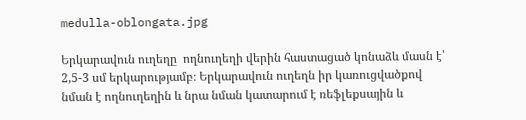medulla-oblongata.jpg

Երկարավուն ուղեղը  ողնուղեղի վերին հաստացած կոնաձև մասն է՝ 2,5-3 սմ երկարությամբ։ Երկարավուն ուղեղն իր կառուցվածքով նման է ողնուղեղին և նրա նման կատարում է ռեֆլեքսային և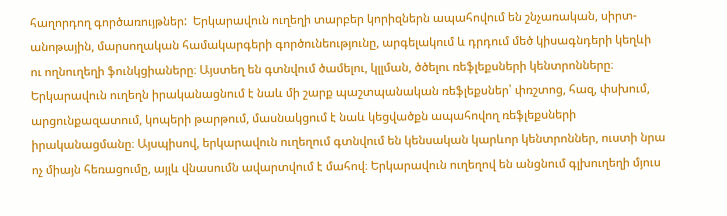հաղորդող գործառույթներ:  Երկարավուն ուղեղի տարբեր կորիզներն ապահովում են շնչառական, սիրտ-անոթային, մարսողական համակարգերի գործունեությունը, արգելակում և դրդում մեծ կիսագնդերի կեղևի ու ողնուղեղի ֆունկցիաները։ Այստեղ են գտնվում ծամելու, կլլման, ծծելու ռեֆլեքսների կենտրոնները։ Երկարավուն ուղեղն իրականացնում է նաև մի շարք պաշտպանական ռեֆլեքսներ՝ փռշտոց, հազ, փսխում, արցունքազատում, կոպերի թարթում, մասնակցում է նաև կեցվածքն ապահովող ռեֆլեքսների իրականացմանը։ Այսպիսով, երկարավուն ուղեղում գտնվում են կենսական կարևոր կենտրոններ, ուստի նրա ոչ միայն հեռացումը, այլև վնասումն ավարտվում է մահով։ Երկարավուն ուղեղով են անցնում գլխուղեղի մյուս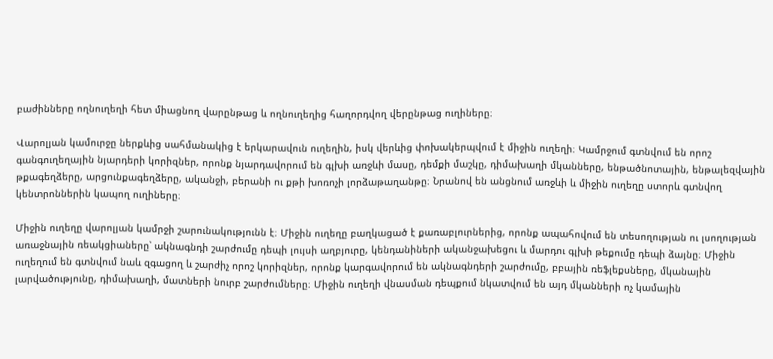բաժինները ողնուղեղի հետ միացնող վարընթաց և ողնուղեղից հաղորդվող վերընթաց ուղիները։

Վարոլյան կամուրջը ներքևից սահմանակից է երկարավուն ուղեղին, իսկ վերևից փոխակերպվում է միջին ուղեղի։ Կամրջում գտնվում են որոշ գանգուղեղային նյարդերի կորիզներ, որոնք նյարդավորում են գլխի առջևի մասը, դեմքի մաշկը, դիմախաղի մկանները, ենթածնոտային, ենթալեզվային թքագեղձերը, արցունքագեղձերը, ականջի, բերանի ու քթի խոռոչի լորձաթաղանթը։ Նրանով են անցնում առջևի և միջին ուղեղը ստորև գտնվող կենտրոններին կապող ուղիները։

Միջին ուղեղը վարոլյան կամրջի շարունակությունն է։ Միջին ուղեղը բաղկացած է քառաբլուրներից, որոնք ապահովում են տեսողության ու լսողության առաջնային ռեակցիաները՝ ակնագնդի շարժումը դեպի լույսի աղբյուրը, կենդանիների ականջախեցու և մարդու գլխի թեքումը դեպի ձայնը։ Միջին ուղեղում են գտնվում նաև զգացող և շարժիչ որոշ կորիզներ, որոնք կարգավորում են ակնագնդերի շարժումը, բբային ռեֆլեքսները, մկանային լարվածությունը, դիմախաղի, մատների նուրբ շարժումները։ Միջին ուղեղի վնասման դեպքում նկատվում են այդ մկանների ոչ կամային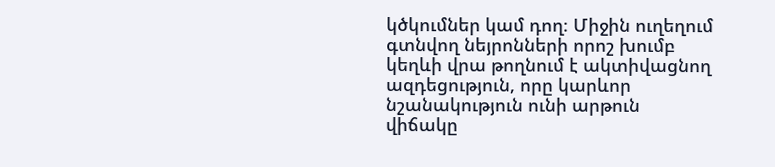կծկումներ կամ դող։ Միջին ուղեղում գտնվող նեյրոնների որոշ խումբ կեղևի վրա թողնում է ակտիվացնող ազդեցություն, որը կարևոր նշանակություն ունի արթուն վիճակը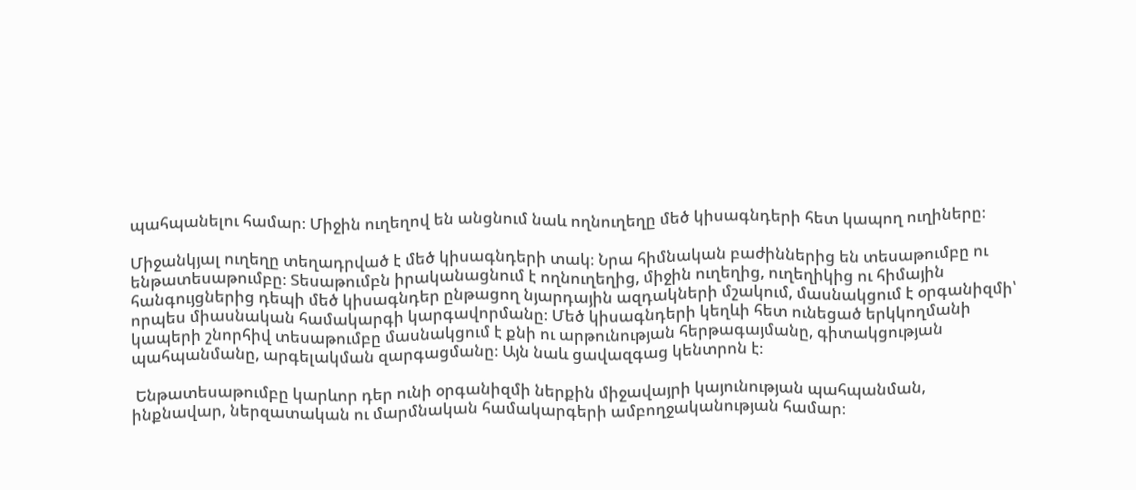պահպանելու համար։ Միջին ուղեղով են անցնում նաև ողնուղեղը մեծ կիսագնդերի հետ կապող ուղիները։

Միջանկյալ ուղեղը տեղադրված է մեծ կիսագնդերի տակ։ Նրա հիմնական բաժիններից են տեսաթումբը ու ենթատեսաթումբը։ Տեսաթումբն իրականացնում է ողնուղեղից, միջին ուղեղից, ուղեղիկից ու հիմային հանգույցներից դեպի մեծ կիսագնդեր ընթացող նյարդային ազդակների մշակում, մասնակցում է օրգանիզմի՝ որպես միասնական համակարգի կարգավորմանը։ Մեծ կիսագնդերի կեղևի հետ ունեցած երկկողմանի կապերի շնորհիվ տեսաթումբը մասնակցում է քնի ու արթունության հերթագայմանը, գիտակցության պահպանմանը, արգելակման զարգացմանը։ Այն նաև ցավազգաց կենտրոն է։

 Ենթատեսաթումբը կարևոր դեր ունի օրգանիզմի ներքին միջավայրի կայունության պահպանման, ինքնավար, ներզատական ու մարմնական համակարգերի ամբողջականության համար։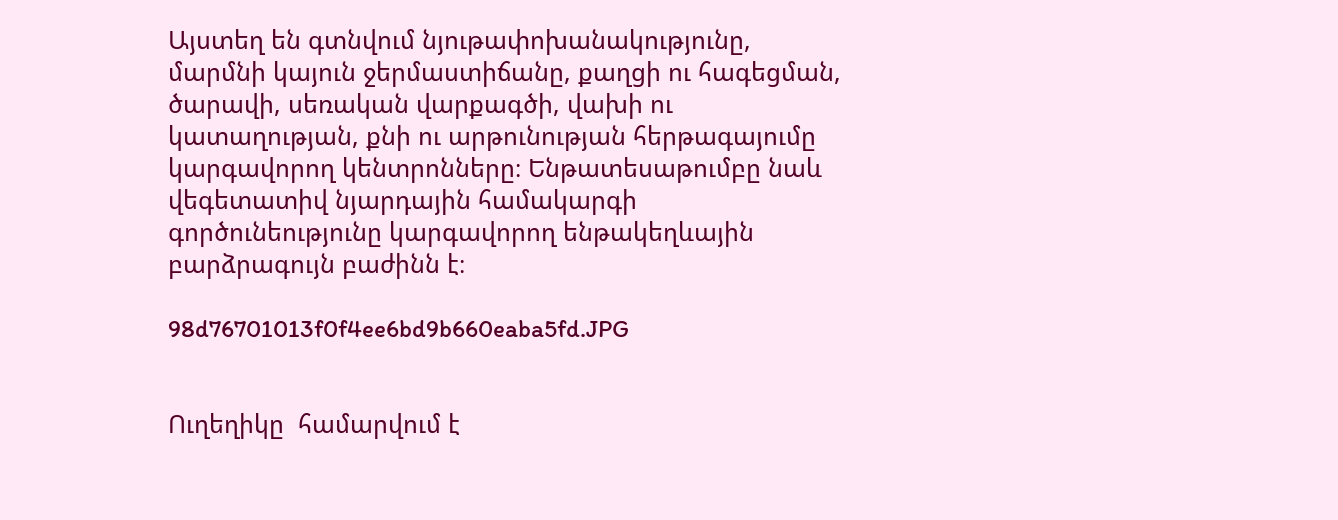Այստեղ են գտնվում նյութափոխանակությունը, մարմնի կայուն ջերմաստիճանը, քաղցի ու հագեցման, ծարավի, սեռական վարքագծի, վախի ու կատաղության, քնի ու արթունության հերթագայումը կարգավորող կենտրոնները։ Ենթատեսաթումբը նաև վեգետատիվ նյարդային համակարգի գործունեությունը կարգավորող ենթակեղևային բարձրագույն բաժինն է։

98d76701013f0f4ee6bd9b660eaba5fd.JPG


Ուղեղիկը  համարվում է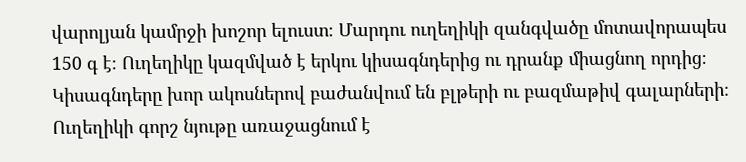վարոլյան կամրջի խոշոր ելուստ։ Մարդու ուղեղիկի զանգվածը մոտավորապես 150 գ է։ Ուղեղիկը կազմված է երկու կիսագնդերից ու դրանք միացնող որդից։ Կիսագնդերը խոր ակոսներով բաժանվում են բլթերի ու բազմաթիվ գալարների։ Ուղեղիկի գորշ նյութը առաջացնում է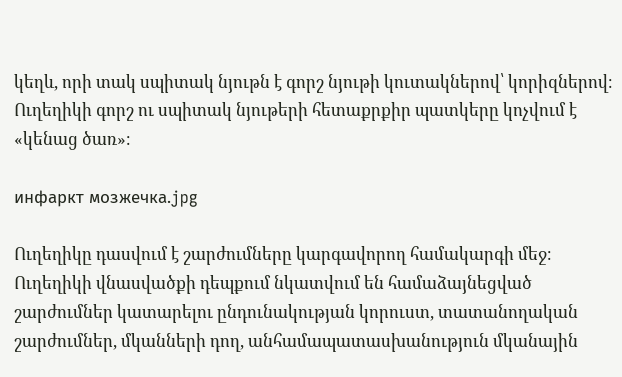կեղև, որի տակ սպիտակ նյութն է գորշ նյութի կուտակներով՝ կորիզներով։ Ուղեղիկի գորշ ու սպիտակ նյութերի հետաքրքիր պատկերը կոչվում է «կենաց ծառ»։

инфаркт мозжечка.jpg

Ուղեղիկը դասվում է շարժումները կարգավորող համակարգի մեջ։ Ուղեղիկի վնասվածքի դեպքում նկատվում են համաձայնեցված շարժումներ կատարելու ընդունակության կորուստ, տատանողական շարժումներ, մկանների դող, անհամապատասխանություն մկանային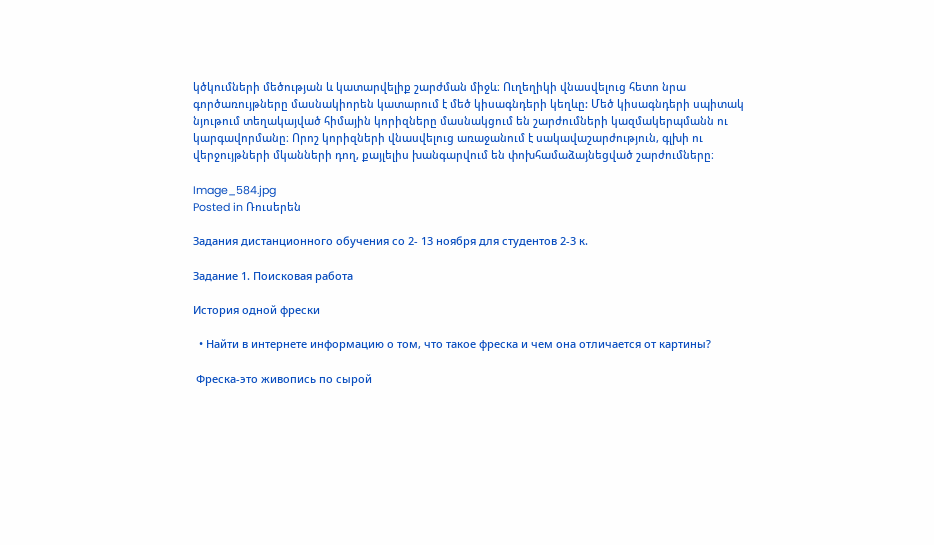կծկումների մեծության և կատարվելիք շարժման միջև։ Ուղեղիկի վնասվելուց հետո նրա գործառույթները մասնակիորեն կատարում է մեծ կիսագնդերի կեղևը: Մեծ կիսագնդերի սպիտակ նյութում տեղակայված հիմային կորիզները մասնակցում են շարժումների կազմակերպմանն ու կարգավորմանը։ Որոշ կորիզների վնասվելուց առաջանում է սակավաշարժություն, գլխի ու վերջույթների մկանների դող, քայլելիս խանգարվում են փոխհամաձայնեցված շարժումները։

Image_584.jpg
Posted in Ռուսերեն

Задания дистанционного обучения со 2- 13 ноября для студентов 2-3 к.

Задание 1. Поисковая работа

История одной фрески

  • Найти в интернете информацию о том, что такое фреска и чем она отличается от картины?

 Фреска-это живопись по сырой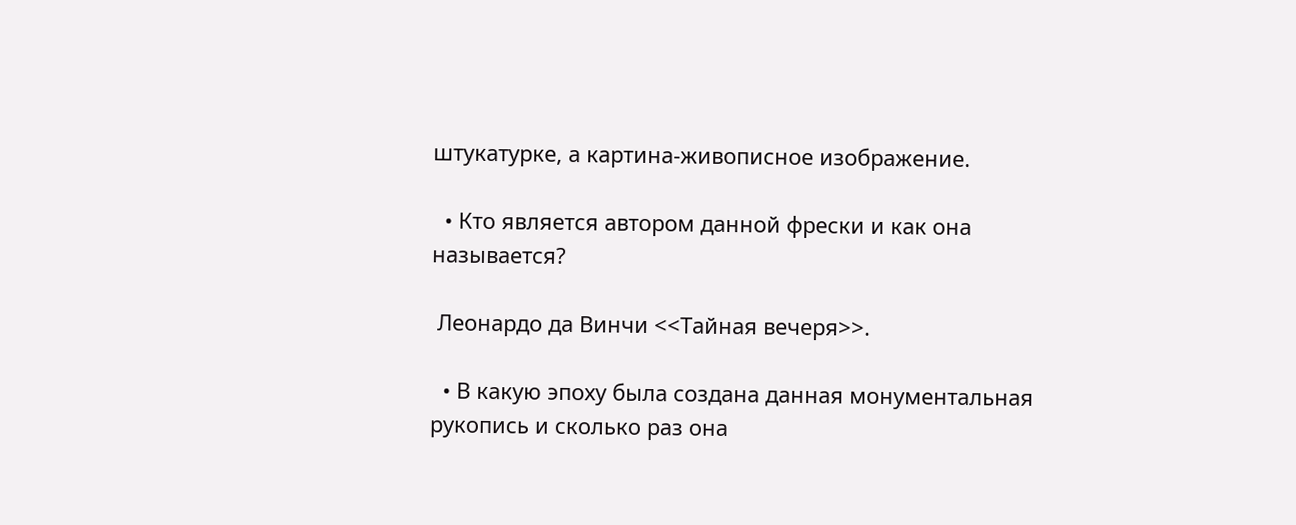штукатурке, а картина-живописное изображение.

  • Кто является автором данной фрески и как она называется?

 Леонардо да Винчи <<Тайная вечеря>>.

  • В какую эпоху была создана данная монументальная рукопись и сколько раз она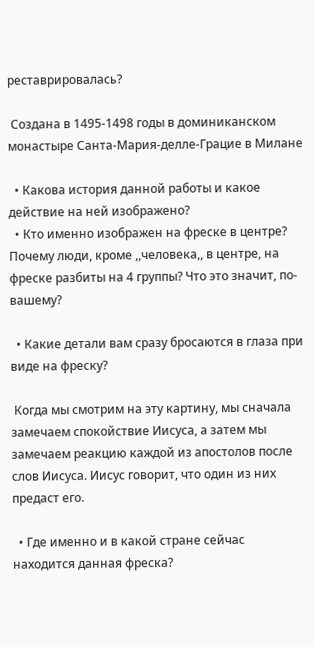реставрировалась?

 Создана в 1495-1498 годы в доминиканском монастыре Санта-Мария-делле-Грацие в Милане

  • Какова история данной работы и какое действие на ней изображено?
  • Кто именно изображен на фреске в центре? Почему люди, кроме ,,человека,, в центре, на фреске разбиты на 4 группы? Что это значит, по-вашему?

  • Какие детали вам сразу бросаются в глаза при виде на фреску?

 Когда мы смотрим на эту картину, мы сначала замечаем спокойствие Иисуса, а затем мы замечаем реакцию каждой из апостолов после слов Иисуса. Иисус говорит, что один из них предаст его.

  • Где именно и в какой стране сейчас находится данная фреска?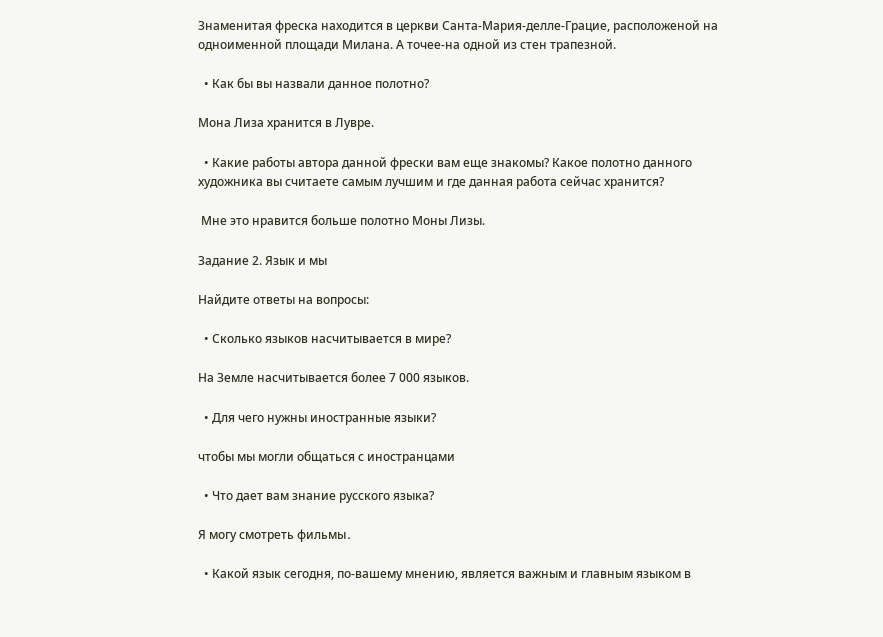Знаменитая фреска находится в церкви Санта-Мария-делле-Грацие, расположеной на одноименной площади Милана. А точее-на одной из стен трапезной.

  • Как бы вы назвали данное полотно?

Мона Лиза хранится в Лувре.

  • Какие работы автора данной фрески вам еще знакомы? Какое полотно данного художника вы считаете самым лучшим и где данная работа сейчас хранится?

 Мне это нравится больше полотно Моны Лизы.

Задание 2. Язык и мы

Найдите ответы на вопросы:

  • Сколько языков насчитывается в мире?

На Земле насчитывается более 7 000 языков.

  • Для чего нужны иностранные языки?

чтобы мы могли общаться с иностранцами

  • Что дает вам знание русского языка?

Я могу смотреть фильмы․

  • Какой язык сегодня, по-вашему мнению, является важным и главным языком в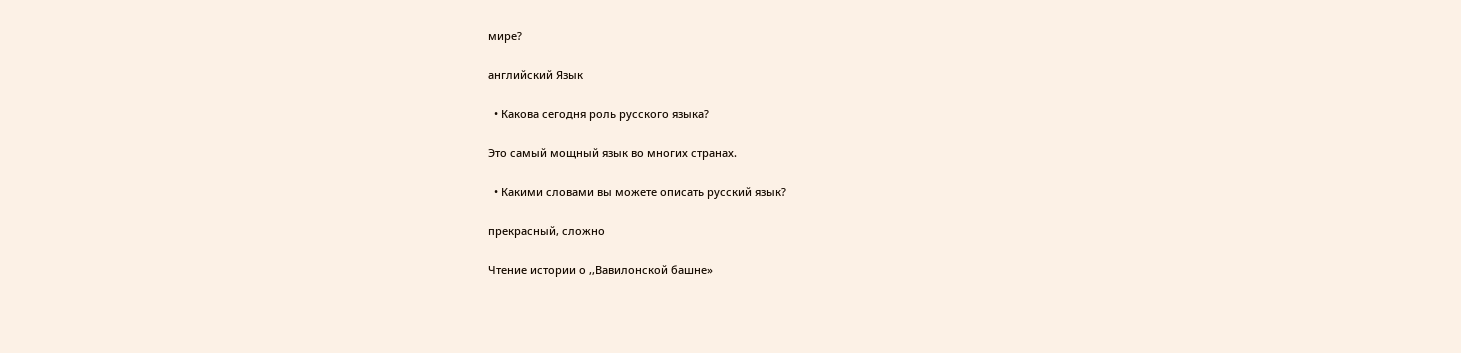мире?

английский Язык

  • Какова сегодня роль русского языка?

Это самый мощный язык во многих странах.

  • Какими словами вы можете описать русский язык?

прекрасный, сложно

Чтение истории о ,,Вавилонской башне»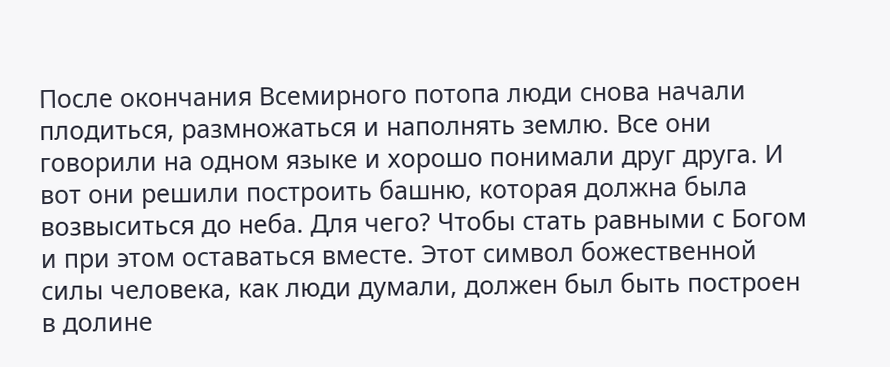После окончания Всемирного потопа люди снова начали плодиться, размножаться и наполнять землю. Все они говорили на одном языке и хорошо понимали друг друга. И вот они решили построить башню, которая должна была возвыситься до неба. Для чего? Чтобы стать равными с Богом и при этом оставаться вместе. Этот символ божественной силы человека, как люди думали, должен был быть построен в долине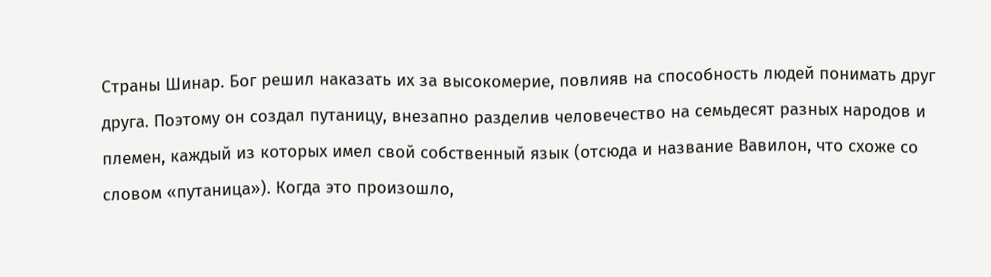Страны Шинар. Бог решил наказать их за высокомерие, повлияв на способность людей понимать друг друга. Поэтому он создал путаницу, внезапно разделив человечество на семьдесят разных народов и племен, каждый из которых имел свой собственный язык (отсюда и название Вавилон, что схоже со словом «путаница»). Когда это произошло,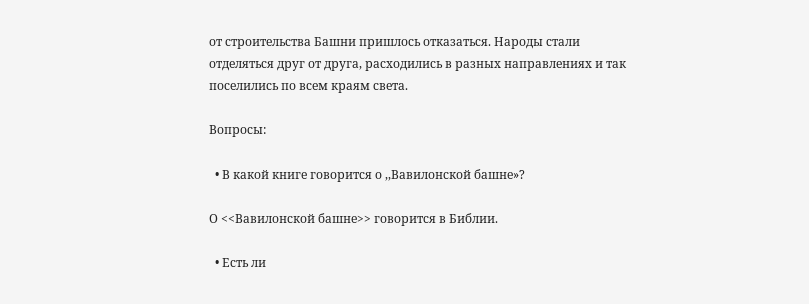от строительства Башни пришлось отказаться. Народы стали отделяться друг от друга, расходились в разных направлениях и так поселились по всем краям света.

Вопросы:

  • В какой книге говорится о ,,Вавилонской башне»?

О <<Вавилонской башне>> говорится в Библии.

  • Есть ли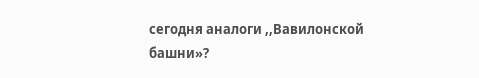сегодня аналоги ,,Вавилонской башни»?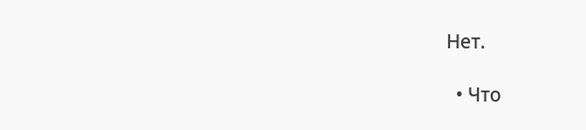Нет.

  • Что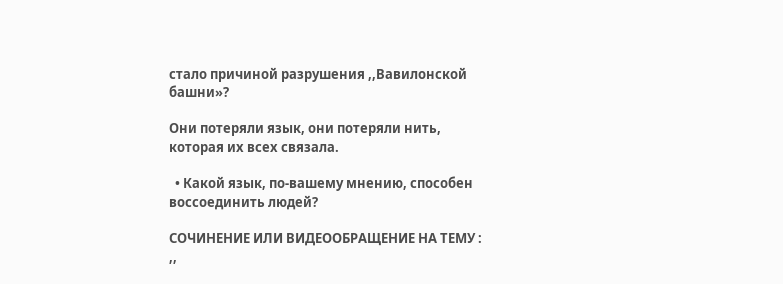стало причиной разрушения ,,Вавилонской башни»?

Они потеряли язык, они потеряли нить, которая их всех связала.

  • Какой язык, по-вашему мнению, способен воссоединить людей?

СОЧИНЕНИЕ ИЛИ ВИДЕООБРАЩЕНИЕ НА ТЕМУ : ,,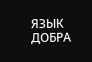ЯЗЫК ДОБРА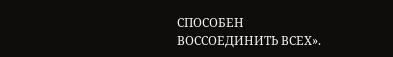СПОСОБЕН ВОССОЕДИНИТЬ ВСЕХ».